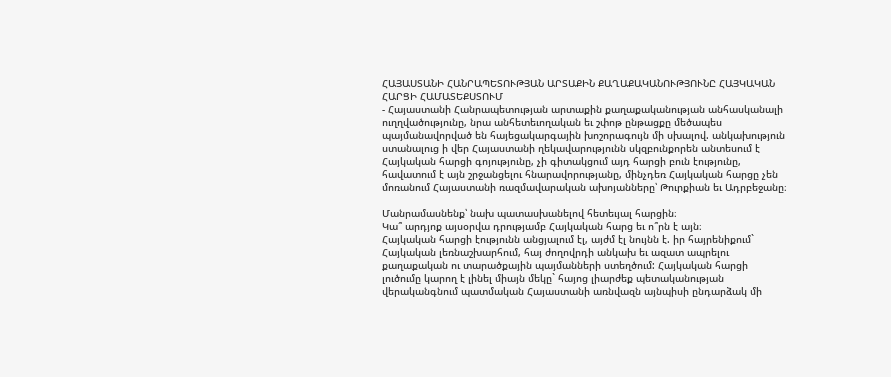ՀԱՅԱՍՏԱՆԻ ՀԱՆՐԱՊԵՏՈՒԹՅԱՆ ԱՐՏԱՔԻՆ ՔԱՂԱՔԱԿԱՆՈՒԹՅՈՒՆԸ ՀԱՅԿԱԿԱՆ ՀԱՐՑԻ ՀԱՄԱՏԵՔՍՏՈՒՄ
- Հայաստանի Հանրապետության արտաքին քաղաքականության անհասկանալի ուղղվածությունը, նրա անհետեւողական եւ շփոթ ընթացքը մեծապես պայմանավորված են հայեցակարգային խոշորագույն մի սխալով. անկախություն ստանալուց ի վեր Հայաստանի ղեկավարությունն սկզբունքորեն անտեսում է Հայկական հարցի գոյությունը, չի գիտակցում այդ հարցի բուն էությունը, հավատում է այն շրջանցելու հնարավորությանը, մինչդեռ Հայկական հարցը չեն մոռանում Հայաստանի ռազմավարական ախոյանները՝ Թուրքիան եւ Ադրբեջանը։

Մանրամասնենք՝ նախ պատասխանելով հետեւյալ հարցին։
Կա՞ արդյոք այսօրվա դրությամբ Հայկական հարց եւ ո՞րն է այն։
Հայկական հարցի էությունն անցյալում էլ, այժմ էլ նույնն է. իր հայրենիքում` Հայկական լեռնաշխարհում, հայ ժողովրդի անկախ եւ ազատ ապրելու քաղաքական ու տարածքային պայմանների ստեղծում: Հայկական հարցի լուծումը կարող է լինել միայն մեկը` հայոց լիարժեք պետականության վերականգնում պատմական Հայաստանի առնվազն այնպիսի ընդարձակ մի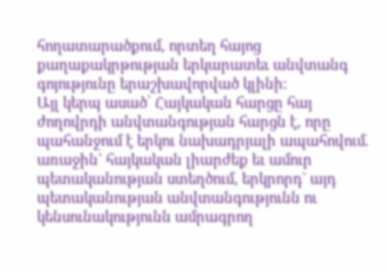հողատարածքում, որտեղ հայոց քաղաքակրթության երկարատեւ անվտանգ գոյությունը երաշխավորված կլինի։
Այլ կերպ ասած՝ Հայկական հարցը հայ ժողովրդի անվտանգության հարցն է, որը պահանջում է երկու նախադրյալի ապահովում. առաջին` հայկական լիարժեք եւ ամուր պետականության ստեղծում, երկրորդ` այդ պետականության անվտանգությունն ու կենսունակությունն ամրագրող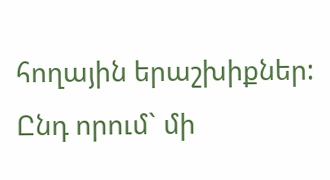հողային երաշխիքներ: Ընդ որում` մի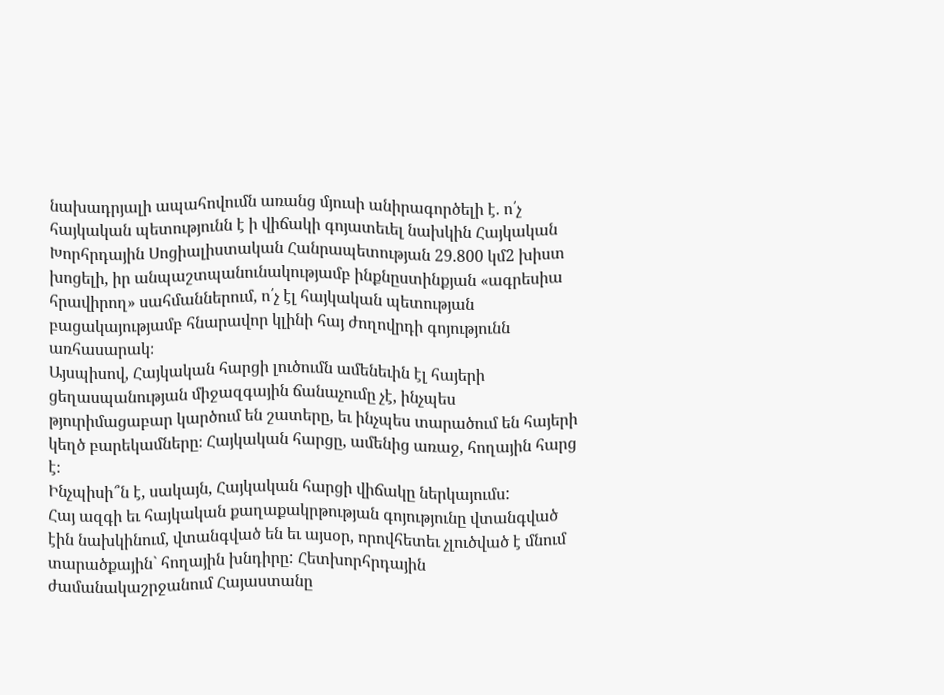նախադրյալի ապահովումն առանց մյուսի անիրագործելի է. ո՛չ հայկական պետությունն է ի վիճակի գոյատեւել նախկին Հայկական Խորհրդային Սոցիալիստական Հանրապետության 29.800 կմ2 խիստ խոցելի, իր անպաշտպանունակությամբ ինքնըստինքյան «ագրեսիա հրավիրող» սահմաններում, ո՛չ էլ հայկական պետության բացակայությամբ հնարավոր կլինի հայ ժողովրդի գոյությունն առհասարակ։
Այսպիսով, Հայկական հարցի լուծումն ամենեւին էլ հայերի ցեղասպանության միջազգային ճանաչումը չէ, ինչպես թյուրիմացաբար կարծում են շատերը, եւ ինչպես տարածում են հայերի կեղծ բարեկամները։ Հայկական հարցը, ամենից առաջ, հողային հարց է։
Ինչպիսի՞ն է, սակայն, Հայկական հարցի վիճակը ներկայումս:
Հայ ազգի եւ հայկական քաղաքակրթության գոյությունը վտանգված էին նախկինում, վտանգված են եւ այսօր, որովհետեւ չլուծված է մնում տարածքային` հողային խնդիրը: Հետխորհրդային ժամանակաշրջանում Հայաստանը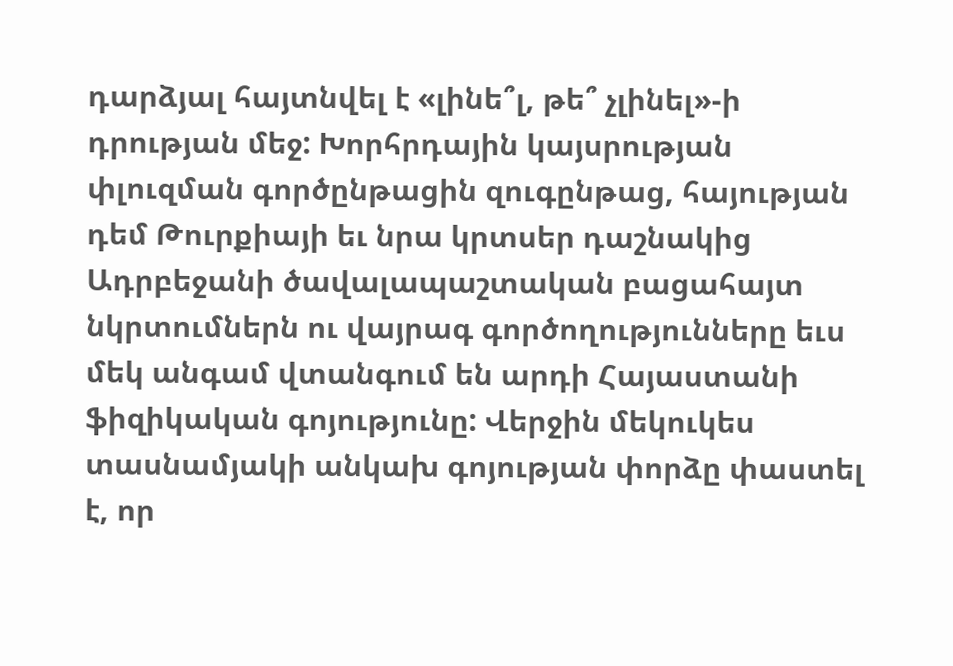դարձյալ հայտնվել է «լինե՞լ, թե՞ չլինել»-ի դրության մեջ: Խորհրդային կայսրության փլուզման գործընթացին զուգընթաց, հայության դեմ Թուրքիայի եւ նրա կրտսեր դաշնակից Ադրբեջանի ծավալապաշտական բացահայտ նկրտումներն ու վայրագ գործողությունները եւս մեկ անգամ վտանգում են արդի Հայաստանի ֆիզիկական գոյությունը: Վերջին մեկուկես տասնամյակի անկախ գոյության փորձը փաստել է, որ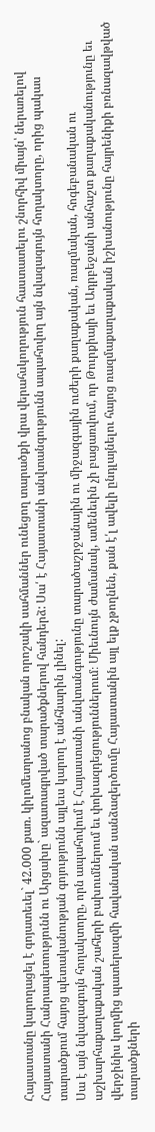Հայաստանը կարողացել է գոյատեւել` 42.000 քառ. կիլոմետրանոց բնական որոշակի սահմաններ ունեցող տարածքի վրա վերահսկողություն հաստատելու շնորհիվ միայն՝ ներառելով Հայաստանի Հանրապետությունն ու Արցախը` ազատագրված տարածքներով հանդերձ: Սա՛ է Հայաստանի անվտանգությունն ապահովող այն նվազագույն հողակտորը, որից պակաս տարածքում հայոց պետականության գոյությունն այլեւս կարող է անհնարին լինել:
Սա է այն նվազագույն հողակտորը, որն ապահովում է Հայաստանի անվտանգությունը տարածաշրջանային ու միջազգային ուժերի քաղաքական, ռազմական, հոգեբանական ու աշխարհաքաղաքական շահերի բախումներում եւ փոխազդեցություններում։ Միեւնույն ժամանակ, ամենեւին չի բացառվում, որ Թուրքիայի եւ Ադրբեջանի անհաշտ քաղաքականությունը եւ վերջինիս կողմից պատերազմի հավանական սանձազերծումը Հայաստանին այլ ելք չթողնեն, քան է՛լ ավելի ընդլայնելու հայոց ռազմաքաղաքական իշխանությունը հայրենիքի բռնազավթված տարածքների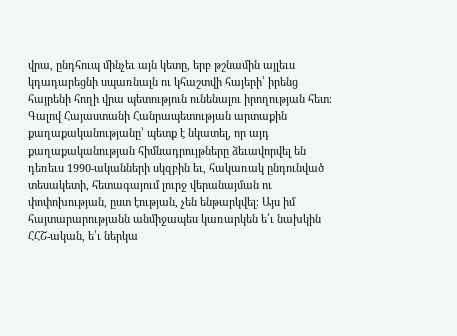վրա, ընդհուպ մինչեւ այն կետը, երբ թշնամին այլեւս կդադարեցնի սպառնալն ու կհաշտվի հայերի՝ իրենց հայրենի հողի վրա պետություն ունենալու իրողության հետ։
Գալով Հայաստանի Հանրապետության արտաքին քաղաքականությանը՝ պետք է նկատել, որ այդ քաղաքականության հիմնադրույթները ձեւավորվել են դեռեւս 1990-ականների սկզբին եւ, հակառակ ընդունված տեսակետի, հետագայում լուրջ վերանայման ու փոփոխության, ըստ էության, չեն ենթարկվել։ Այս իմ հայտարարությանն անմիջապես կառարկեն ե՛ւ նախկին ՀՀՇ-ական, ե՛ւ ներկա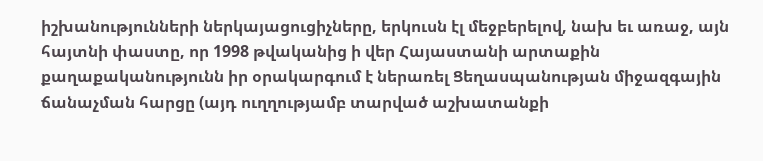իշխանությունների ներկայացուցիչները, երկուսն էլ մեջբերելով, նախ եւ առաջ, այն հայտնի փաստը, որ 1998 թվականից ի վեր Հայաստանի արտաքին քաղաքականությունն իր օրակարգում է ներառել Ցեղասպանության միջազգային ճանաչման հարցը (այդ ուղղությամբ տարված աշխատանքի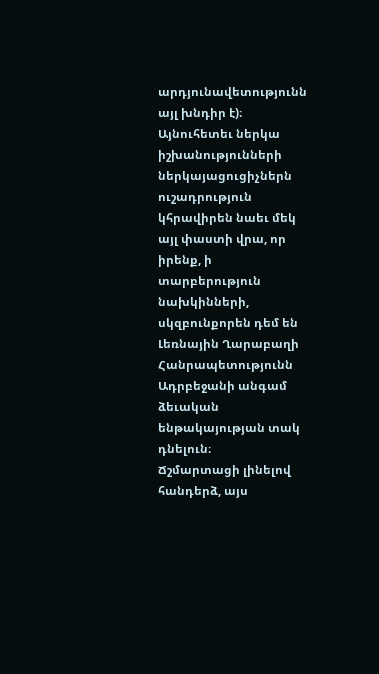արդյունավետությունն այլ խնդիր է)։ Այնուհետեւ ներկա իշխանությունների ներկայացուցիչներն ուշադրություն կհրավիրեն նաեւ մեկ այլ փաստի վրա, որ իրենք, ի տարբերություն նախկինների, սկզբունքորեն դեմ են Լեռնային Ղարաբաղի Հանրապետությունն Ադրբեջանի անգամ ձեւական ենթակայության տակ դնելուն։
Ճշմարտացի լինելով հանդերձ, այս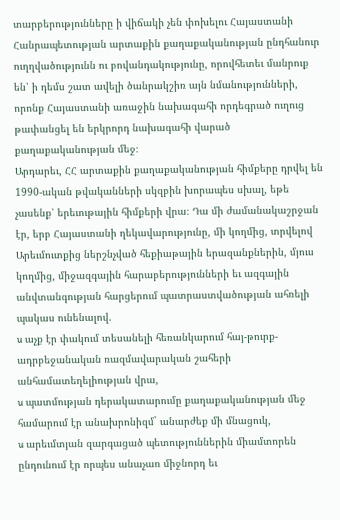տարբերությունները ի վիճակի չեն փոխելու Հայաստանի Հանրապետության արտաքին քաղաքականության ընդհանուր ուղղվածությունն ու բովանդակությունը, որովհետեւ մանրուք են՝ ի դեմս շատ ավելի ծանրակշիռ այն նմանությունների, որոնք Հայաստանի առաջին նախագահի որդեգրած ուղուց թափանցել են երկրորդ նախագահի վարած քաղաքականության մեջ։
Արդարեւ, ՀՀ արտաքին քաղաքականության հիմքերը դրվել են 1990-ական թվականների սկզբին խորապես սխալ, եթե չասենք՝ երեւութային հիմքերի վրա։ Դա մի ժամանակաշրջան էր, երբ Հայաստանի ղեկավարությունը, մի կողմից, տրվելով Արեւմուտքից ներշնչված հեքիաթային երազանքներին, մյուս կողմից, միջազգային հարաբերությունների եւ ազգային անվտանգության հարցերում պատրաստվածության ահռելի պակաս ունենալով.
u աչք էր փակում տեսանելի հեռանկարում հայ-թուրք-ադրբեջանական ռազմավարական շահերի անհամատեղելիության վրա,
u պատմության դերակատարումը քաղաքականության մեջ համարում էր անախրոնիզմ` անարժեք մի մնացուկ,
u արեւմտյան զարգացած պետություններին միամտորեն ընդունում էր որպես անաչառ միջնորդ եւ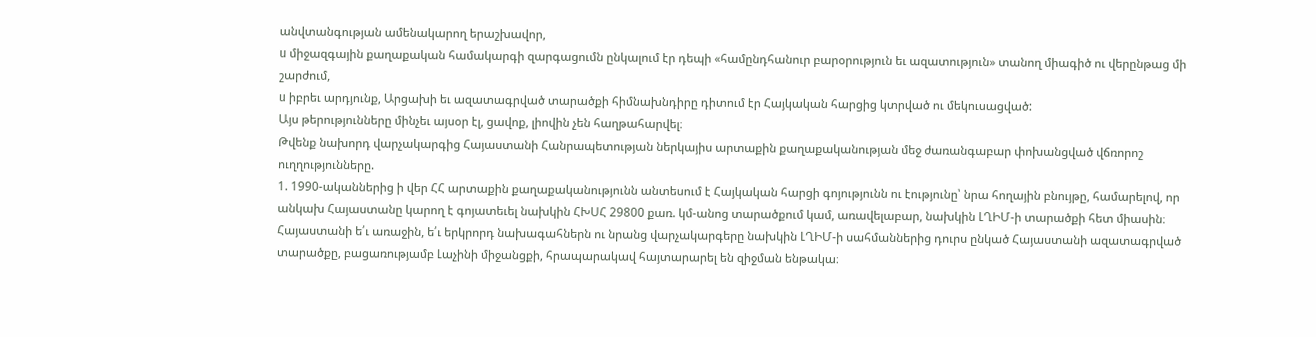անվտանգության ամենակարող երաշխավոր,
u միջազգային քաղաքական համակարգի զարգացումն ընկալում էր դեպի «համընդհանուր բարօրություն եւ ազատություն» տանող միագիծ ու վերընթաց մի շարժում,
u իբրեւ արդյունք, Արցախի եւ ազատագրված տարածքի հիմնախնդիրը դիտում էր Հայկական հարցից կտրված ու մեկուսացված:
Այս թերությունները մինչեւ այսօր էլ, ցավոք, լիովին չեն հաղթահարվել։
Թվենք նախորդ վարչակարգից Հայաստանի Հանրապետության ներկայիս արտաքին քաղաքականության մեջ ժառանգաբար փոխանցված վճռորոշ ուղղությունները.
1. 1990-ականներից ի վեր ՀՀ արտաքին քաղաքականությունն անտեսում է Հայկական հարցի գոյությունն ու էությունը՝ նրա հողային բնույթը, համարելով, որ անկախ Հայաստանը կարող է գոյատեւել նախկին ՀԽՍՀ 29800 քառ. կմ-անոց տարածքում կամ, առավելաբար, նախկին ԼՂԻՄ-ի տարածքի հետ միասին։ Հայաստանի ե՛ւ առաջին, ե՛ւ երկրորդ նախագահներն ու նրանց վարչակարգերը նախկին ԼՂԻՄ-ի սահմաններից դուրս ընկած Հայաստանի ազատագրված տարածքը, բացառությամբ Լաչինի միջանցքի, հրապարակավ հայտարարել են զիջման ենթակա։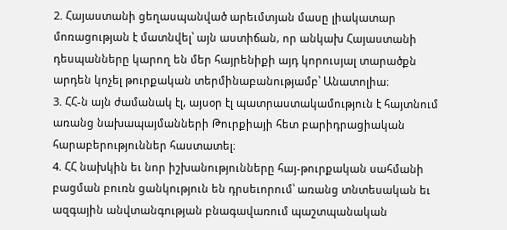2. Հայաստանի ցեղասպանված արեւմտյան մասը լիակատար մոռացության է մատնվել՝ այն աստիճան, որ անկախ Հայաստանի դեսպանները կարող են մեր հայրենիքի այդ կորուսյալ տարածքն արդեն կոչել թուրքական տերմինաբանությամբ՝ Անատոլիա։
3. ՀՀ-ն այն ժամանակ էլ, այսօր էլ պատրաստակամություն է հայտնում առանց նախապայմանների Թուրքիայի հետ բարիդրացիական հարաբերություններ հաստատել։
4. ՀՀ նախկին եւ նոր իշխանությունները հայ-թուրքական սահմանի բացման բուռն ցանկություն են դրսեւորում՝ առանց տնտեսական եւ ազգային անվտանգության բնագավառում պաշտպանական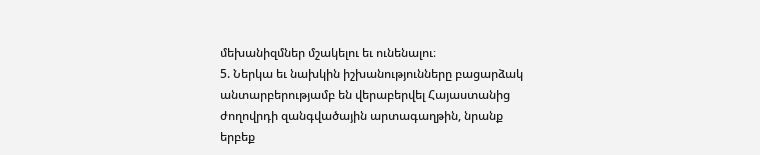մեխանիզմներ մշակելու եւ ունենալու։
5. Ներկա եւ նախկին իշխանությունները բացարձակ անտարբերությամբ են վերաբերվել Հայաստանից ժողովրդի զանգվածային արտագաղթին, նրանք երբեք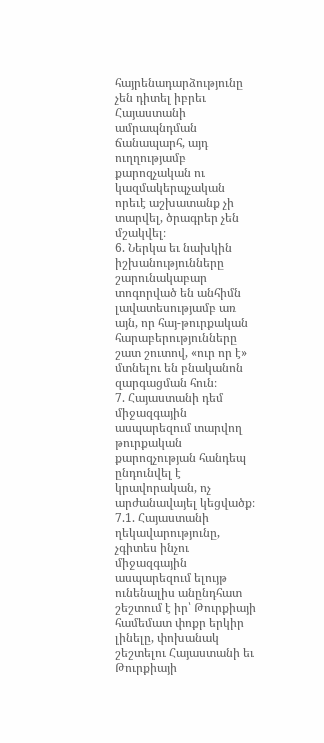հայրենադարձությունը չեն դիտել իբրեւ Հայաստանի ամրապնդման ճանապարհ, այդ ուղղությամբ քարոզչական ու կազմակերպչական որեւէ աշխատանք չի տարվել, ծրագրեր չեն մշակվել։
6. Ներկա եւ նախկին իշխանությունները շարունակաբար տոգորված են անհիմն լավատեսությամբ առ այն, որ հայ-թուրքական հարաբերությունները շատ շուտով, «ուր որ է» մտնելու են բնականոն զարգացման հուն։
7. Հայաստանի դեմ միջազգային ասպարեզում տարվող թուրքական քարոզչության հանդեպ ընդունվել է կրավորական, ոչ արժանավայել կեցվածք։
7.1. Հայաստանի ղեկավարությունը, չգիտես ինչու միջազգային ասպարեզում ելույթ ունենալիս անընդհատ շեշտում է իր՝ Թուրքիայի համեմատ փոքր երկիր լինելը, փոխանակ շեշտելու Հայաստանի եւ Թուրքիայի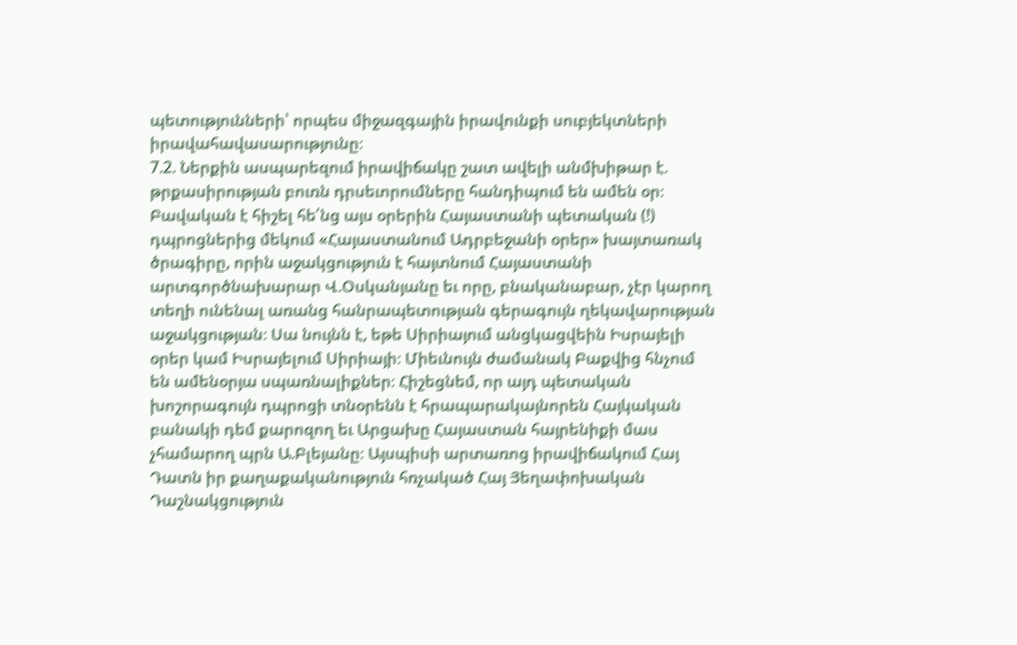պետությունների՝ որպես միջազգային իրավունքի սուբյեկտների իրավահավասարությունը։
7.2. Ներքին ասպարեզում իրավիճակը շատ ավելի անմխիթար է. թրքասիրության բուռն դրսեւորումները հանդիպում են ամեն օր։ Բավական է հիշել հե՛նց այս օրերին Հայաստանի պետական (!) դպրոցներից մեկում «Հայաստանում Ադրբեջանի օրեր» խայտառակ ծրագիրը, որին աջակցություն է հայտնում Հայաստանի արտգործնախարար Վ.Օսկանյանը եւ որը, բնականաբար, չէր կարող տեղի ունենալ առանց հանրապետության գերագույն ղեկավարության աջակցության։ Սա նույնն է, եթե Սիրիայում անցկացվեին Իսրայելի օրեր կամ Իսրայելում Սիրիայի։ Միեւնույն ժամանակ Բաքվից հնչում են ամենօրյա սպառնալիքներ։ Հիշեցնեմ, որ այդ պետական խոշորագույն դպրոցի տնօրենն է հրապարակայնորեն Հայկական բանակի դեմ քարոզող եւ Արցախը Հայաստան հայրենիքի մաս չհամարող պրն Ա.Բլեյանը։ Այսպիսի արտառոց իրավիճակում Հայ Դատն իր քաղաքականություն հռչակած Հայ Յեղափոխական Դաշնակցություն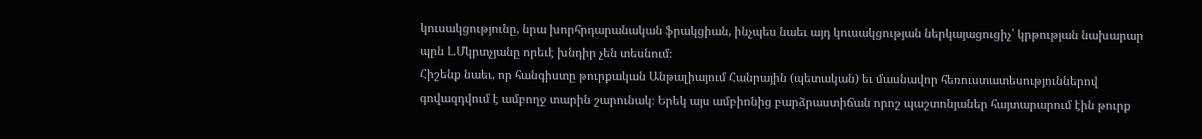կուսակցությունը, նրա խորհրդարանական ֆրակցիան, ինչպես նաեւ այդ կուսակցության ներկայացուցիչ՝ կրթության նախարար պրն Լ.Մկրտչյանը որեւէ խնդիր չեն տեսնում։
Հիշենք նաեւ, որ հանգիստը թուրքական Անթալիայում Հանրային (պետական) եւ մասնավոր հեռուստատեսություններով գովազդվում է ամբողջ տարին շարունակ։ Երեկ այս ամբիոնից բարձրաստիճան որոշ պաշտոնյաներ հայտարարում էին թուրք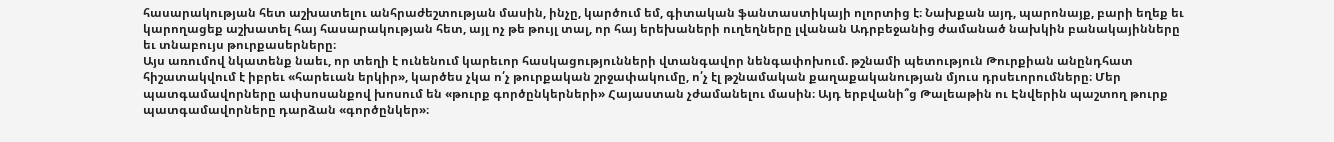հասարակության հետ աշխատելու անհրաժեշտության մասին, ինչը, կարծում եմ, գիտական ֆանտաստիկայի ոլորտից է։ Նախքան այդ, պարոնայք, բարի եղեք եւ կարողացեք աշխատել հայ հասարակության հետ, այլ ոչ թե թույլ տալ, որ հայ երեխաների ուղեղները լվանան Ադրբեջանից ժամանած նախկին բանակայինները եւ տնաբույս թուրքասերները։
Այս առումով նկատենք նաեւ, որ տեղի է ունենում կարեւոր հասկացությունների վտանգավոր նենգափոխում. թշնամի պետություն Թուրքիան անընդհատ հիշատակվում է իբրեւ «հարեւան երկիր», կարծես չկա ո՛չ թուրքական շրջափակումը, ո՛չ էլ թշնամական քաղաքականության մյուս դրսեւորումները։ Մեր պատգամավորները ափսոսանքով խոսում են «թուրք գործընկերների» Հայաստան չժամանելու մասին։ Այդ երբվանի՞ց Թալեաթին ու Էնվերին պաշտող թուրք պատգամավորները դարձան «գործընկեր»։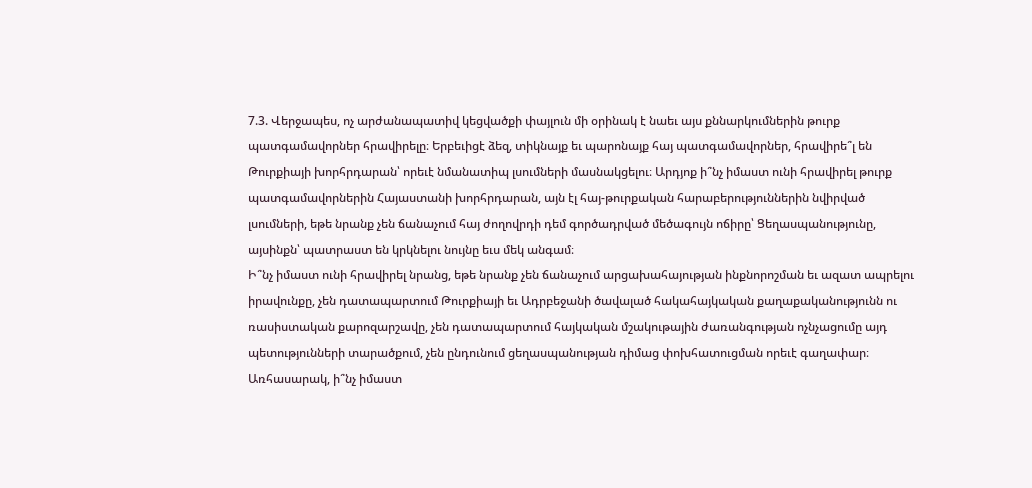7.3. Վերջապես, ոչ արժանապատիվ կեցվածքի փայլուն մի օրինակ է նաեւ այս քննարկումներին թուրք պատգամավորներ հրավիրելը։ Երբեւիցէ ձեզ, տիկնայք եւ պարոնայք հայ պատգամավորներ, հրավիրե՞լ են Թուրքիայի խորհրդարան՝ որեւէ նմանատիպ լսումների մասնակցելու։ Արդյոք ի՞նչ իմաստ ունի հրավիրել թուրք պատգամավորներին Հայաստանի խորհրդարան, այն էլ հայ-թուրքական հարաբերություններին նվիրված լսումների, եթե նրանք չեն ճանաչում հայ ժողովրդի դեմ գործադրված մեծագույն ոճիրը՝ Ցեղասպանությունը, այսինքն՝ պատրաստ են կրկնելու նույնը եւս մեկ անգամ։
Ի՞նչ իմաստ ունի հրավիրել նրանց, եթե նրանք չեն ճանաչում արցախահայության ինքնորոշման եւ ազատ ապրելու իրավունքը, չեն դատապարտում Թուրքիայի եւ Ադրբեջանի ծավալած հակահայկական քաղաքականությունն ու ռասիստական քարոզարշավը, չեն դատապարտում հայկական մշակութային ժառանգության ոչնչացումը այդ պետությունների տարածքում, չեն ընդունում ցեղասպանության դիմաց փոխհատուցման որեւէ գաղափար։
Առհասարակ, ի՞նչ իմաստ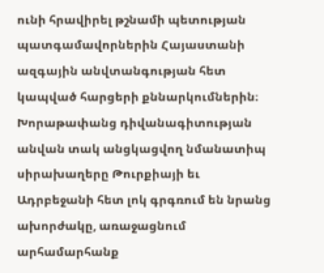ունի հրավիրել թշնամի պետության պատգամավորներին Հայաստանի ազգային անվտանգության հետ կապված հարցերի քննարկումներին։ Խորաթափանց դիվանագիտության անվան տակ անցկացվող նմանատիպ սիրախաղերը Թուրքիայի եւ Ադրբեջանի հետ լոկ գրգռում են նրանց ախորժակը, առաջացնում արհամարհանք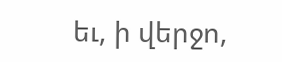եւ, ի վերջո,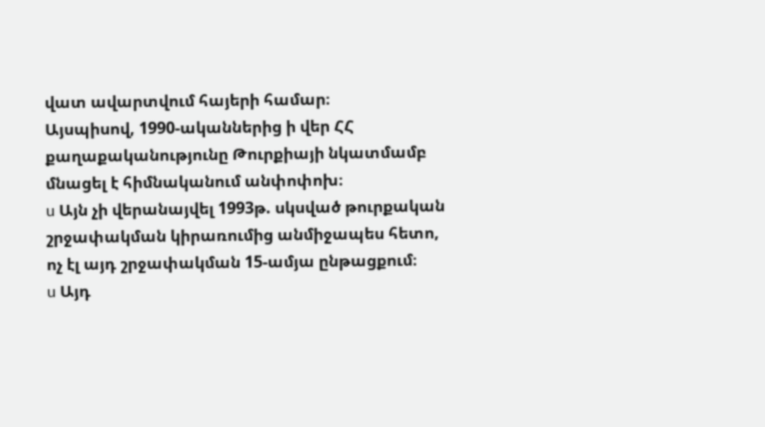վատ ավարտվում հայերի համար։
Այսպիսով, 1990-ականներից ի վեր ՀՀ քաղաքականությունը Թուրքիայի նկատմամբ մնացել է հիմնականում անփոփոխ։
u Այն չի վերանայվել 1993թ. սկսված թուրքական շրջափակման կիրառումից անմիջապես հետո, ոչ էլ այդ շրջափակման 15-ամյա ընթացքում։
u Այդ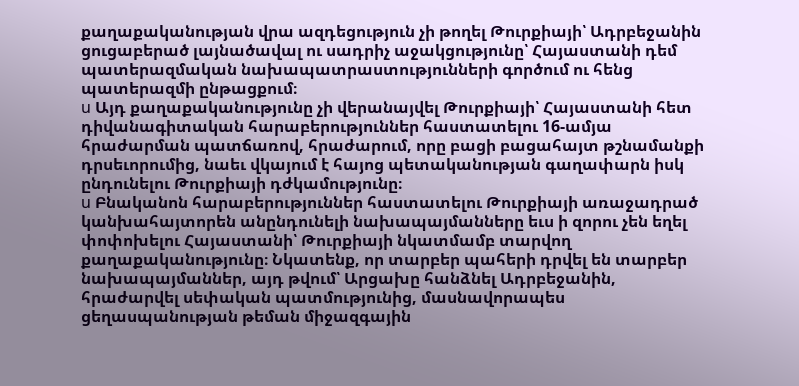քաղաքականության վրա ազդեցություն չի թողել Թուրքիայի՝ Ադրբեջանին ցուցաբերած լայնածավալ ու սադրիչ աջակցությունը՝ Հայաստանի դեմ պատերազմական նախապատրաստությունների գործում ու հենց պատերազմի ընթացքում։
u Այդ քաղաքականությունը չի վերանայվել Թուրքիայի՝ Հայաստանի հետ դիվանագիտական հարաբերություններ հաստատելու 16-ամյա հրաժարման պատճառով, հրաժարում, որը բացի բացահայտ թշնամանքի դրսեւորումից, նաեւ վկայում է հայոց պետականության գաղափարն իսկ ընդունելու Թուրքիայի դժկամությունը։
u Բնականոն հարաբերություններ հաստատելու Թուրքիայի առաջադրած կանխահայտորեն անընդունելի նախապայմանները եւս ի զորու չեն եղել փոփոխելու Հայաստանի՝ Թուրքիայի նկատմամբ տարվող քաղաքականությունը։ Նկատենք, որ տարբեր պահերի դրվել են տարբեր նախապայմաններ, այդ թվում՝ Արցախը հանձնել Ադրբեջանին, հրաժարվել սեփական պատմությունից, մասնավորապես ցեղասպանության թեման միջազգային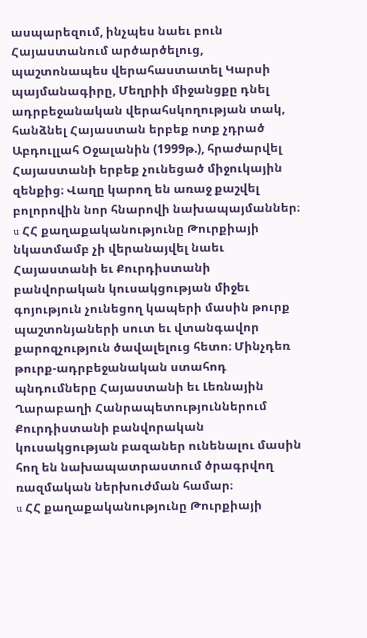ասպարեզում, ինչպես նաեւ բուն Հայաստանում արծարծելուց, պաշտոնապես վերահաստատել Կարսի պայմանագիրը, Մեղրիի միջանցքը դնել ադրբեջանական վերահսկողության տակ, հանձնել Հայաստան երբեք ոտք չդրած Աբդուլլահ Օջալանին (1999թ.), հրաժարվել Հայաստանի երբեք չունեցած միջուկային զենքից։ Վաղը կարող են առաջ քաշվել բոլորովին նոր հնարովի նախապայմաններ։
u ՀՀ քաղաքականությունը Թուրքիայի նկատմամբ չի վերանայվել նաեւ Հայաստանի եւ Քուրդիստանի բանվորական կուսակցության միջեւ գոյություն չունեցող կապերի մասին թուրք պաշտոնյաների սուտ եւ վտանգավոր քարոզչություն ծավալելուց հետո։ Մինչդեռ թուրք-ադրբեջանական ստահոդ պնդումները Հայաստանի եւ Լեռնային Ղարաբաղի Հանրապետություններում Քուրդիստանի բանվորական կուսակցության բազաներ ունենալու մասին հող են նախապատրաստում ծրագրվող ռազմական ներխուժման համար։
u ՀՀ քաղաքականությունը Թուրքիայի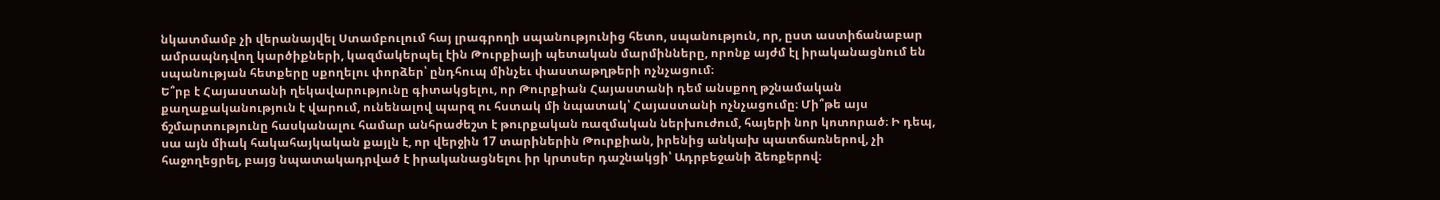նկատմամբ չի վերանայվել Ստամբուլում հայ լրագրողի սպանությունից հետո, սպանություն, որ, ըստ աստիճանաբար ամրապնդվող կարծիքների, կազմակերպել էին Թուրքիայի պետական մարմինները, որոնք այժմ էլ իրականացնում են սպանության հետքերը սքողելու փորձեր՝ ընդհուպ մինչեւ փաստաթղթերի ոչնչացում։
Ե՞րբ է Հայաստանի ղեկավարությունը գիտակցելու, որ Թուրքիան Հայաստանի դեմ անսքող թշնամական քաղաքականություն է վարում, ունենալով պարզ ու հստակ մի նպատակ՝ Հայաստանի ոչնչացումը։ Մի՞թե այս ճշմարտությունը հասկանալու համար անհրաժեշտ է թուրքական ռազմական ներխուժում, հայերի նոր կոտորած։ Ի դեպ, սա այն միակ հակահայկական քայլն է, որ վերջին 17 տարիներին Թուրքիան, իրենից անկախ պատճառներով, չի հաջողեցրել, բայց նպատակադրված է իրականացնելու իր կրտսեր դաշնակցի՝ Ադրբեջանի ձեռքերով։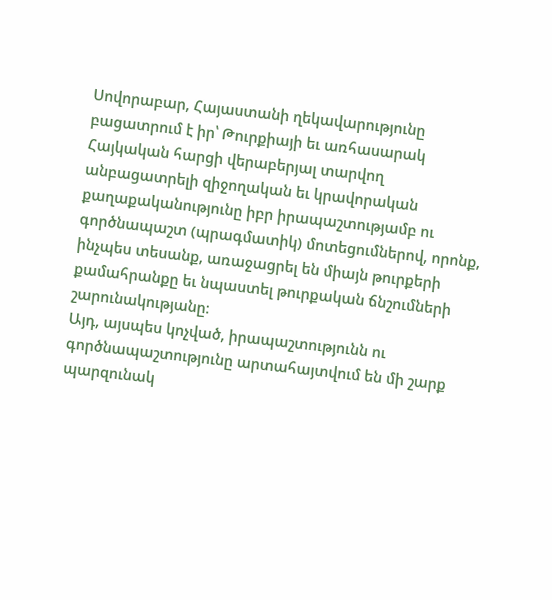Սովորաբար, Հայաստանի ղեկավարությունը բացատրում է իր՝ Թուրքիայի եւ առհասարակ Հայկական հարցի վերաբերյալ տարվող անբացատրելի զիջողական եւ կրավորական քաղաքականությունը իբր իրապաշտությամբ ու գործնապաշտ (պրագմատիկ) մոտեցումներով, որոնք, ինչպես տեսանք, առաջացրել են միայն թուրքերի քամահրանքը եւ նպաստել թուրքական ճնշումների շարունակությանը։
Այդ, այսպես կոչված, իրապաշտությունն ու գործնապաշտությունը արտահայտվում են մի շարք պարզունակ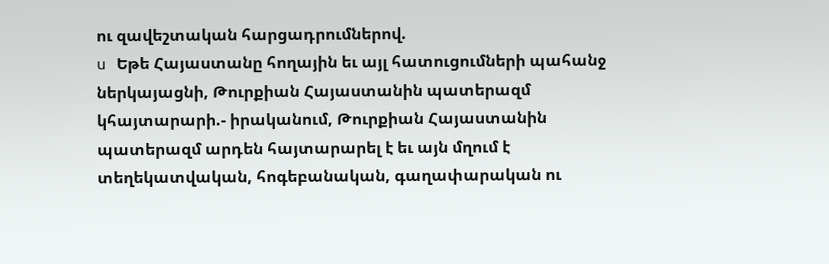ու զավեշտական հարցադրումներով.
u Եթե Հայաստանը հողային եւ այլ հատուցումների պահանջ ներկայացնի, Թուրքիան Հայաստանին պատերազմ կհայտարարի.- իրականում, Թուրքիան Հայաստանին պատերազմ արդեն հայտարարել է եւ այն մղում է տեղեկատվական, հոգեբանական, գաղափարական ու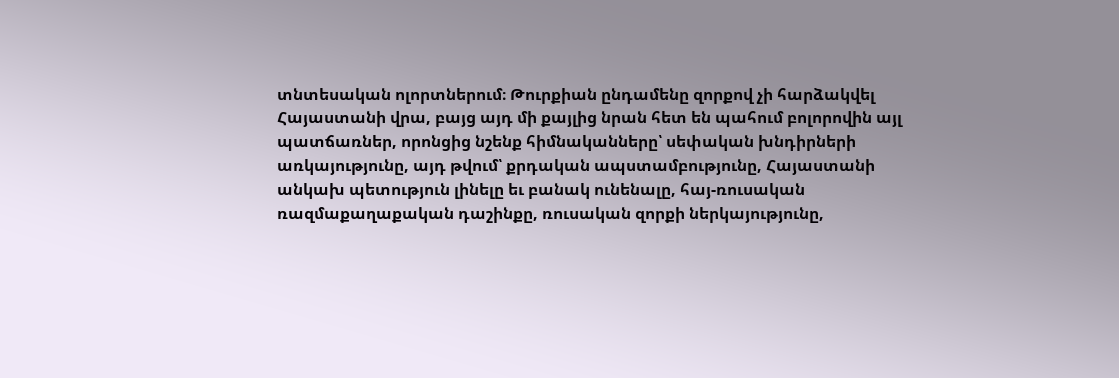տնտեսական ոլորտներում։ Թուրքիան ընդամենը զորքով չի հարձակվել Հայաստանի վրա, բայց այդ մի քայլից նրան հետ են պահում բոլորովին այլ պատճառներ, որոնցից նշենք հիմնականները՝ սեփական խնդիրների առկայությունը, այդ թվում՝ քրդական ապստամբությունը, Հայաստանի անկախ պետություն լինելը եւ բանակ ունենալը, հայ-ռուսական ռազմաքաղաքական դաշինքը, ռուսական զորքի ներկայությունը,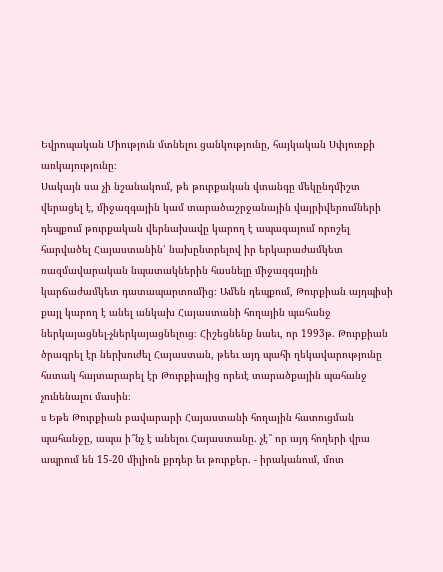Եվրոպական Միություն մտնելու ցանկությունը, հայկական Սփյուռքի առկայությունը։
Սակայն սա չի նշանակում, թե թուրքական վտանգը մեկընդմիշտ վերացել է, միջազգային կամ տարածաշրջանային վայրիվերումների դեպքում թուրքական վերնախավը կարող է ապագայում որոշել հարվածել Հայաստանին՝ նախընտրելով իր երկարաժամկետ ռազմավարական նպատակներին հասնելը միջազգային կարճաժամկետ դատապարտումից։ Ամեն դեպքում, Թուրքիան այդպիսի քայլ կարող է անել անկախ Հայաստանի հողային պահանջ ներկայացնել-չներկայացնելուց։ Հիշեցնենք նաեւ, որ 1993թ. Թուրքիան ծրագրել էր ներխուժել Հայաստան, թեեւ այդ պահի ղեկավարությունը հստակ հայտարարել էր Թուրքիայից որեւէ տարածքային պահանջ չունենալու մասին։
u Եթե Թուրքիան բավարարի Հայաստանի հողային հատուցման պահանջը, ապա ի՞նչ է անելու Հայաստանը. չէ՞ որ այդ հողերի վրա ապրում են 15-20 միլիոն քրդեր եւ թուրքեր. - իրականում, մոտ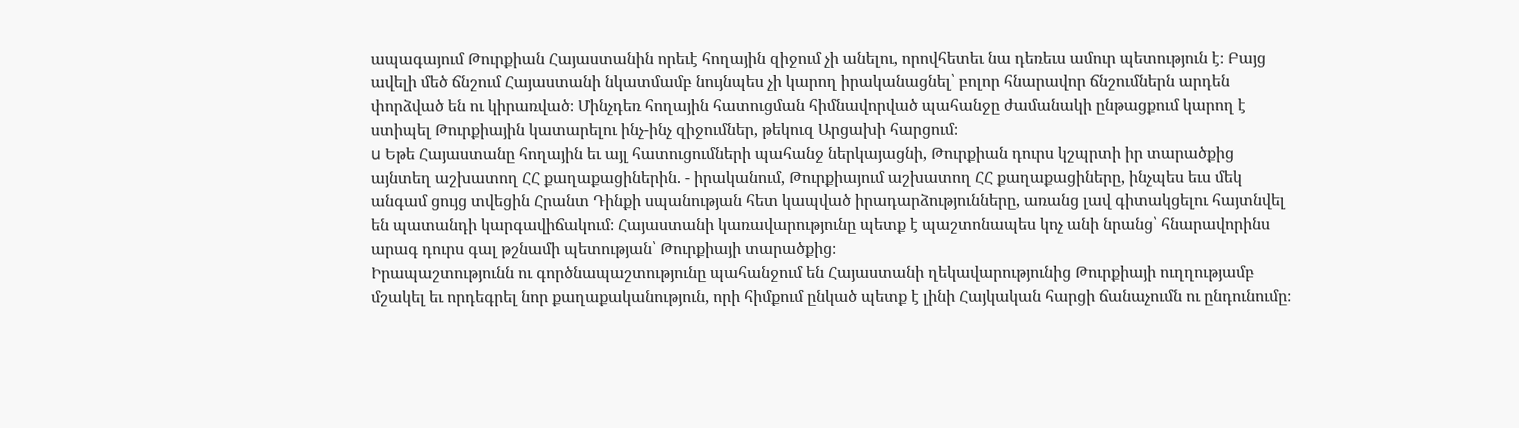ապագայում Թուրքիան Հայաստանին որեւէ հողային զիջում չի անելու, որովհետեւ նա դեռեւս ամուր պետություն է։ Բայց ավելի մեծ ճնշում Հայաստանի նկատմամբ նույնպես չի կարող իրականացնել՝ բոլոր հնարավոր ճնշումներն արդեն փորձված են ու կիրառված։ Մինչդեռ հողային հատուցման հիմնավորված պահանջը ժամանակի ընթացքում կարող է ստիպել Թուրքիային կատարելու ինչ-ինչ զիջումներ, թեկուզ Արցախի հարցում։
u Եթե Հայաստանը հողային եւ այլ հատուցումների պահանջ ներկայացնի, Թուրքիան դուրս կշպրտի իր տարածքից այնտեղ աշխատող ՀՀ քաղաքացիներին. - իրականում, Թուրքիայում աշխատող ՀՀ քաղաքացիները, ինչպես եւս մեկ անգամ ցույց տվեցին Հրանտ Դինքի սպանության հետ կապված իրադարձությունները, առանց լավ գիտակցելու հայտնվել են պատանդի կարգավիճակում։ Հայաստանի կառավարությունը պետք է պաշտոնապես կոչ անի նրանց՝ հնարավորինս արագ դուրս գալ թշնամի պետության՝ Թուրքիայի տարածքից։
Իրապաշտությունն ու գործնապաշտությունը պահանջում են Հայաստանի ղեկավարությունից Թուրքիայի ուղղությամբ մշակել եւ որդեգրել նոր քաղաքականություն, որի հիմքում ընկած պետք է լինի Հայկական հարցի ճանաչումն ու ընդունումը։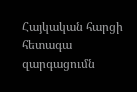Հայկական հարցի հետագա զարգացումն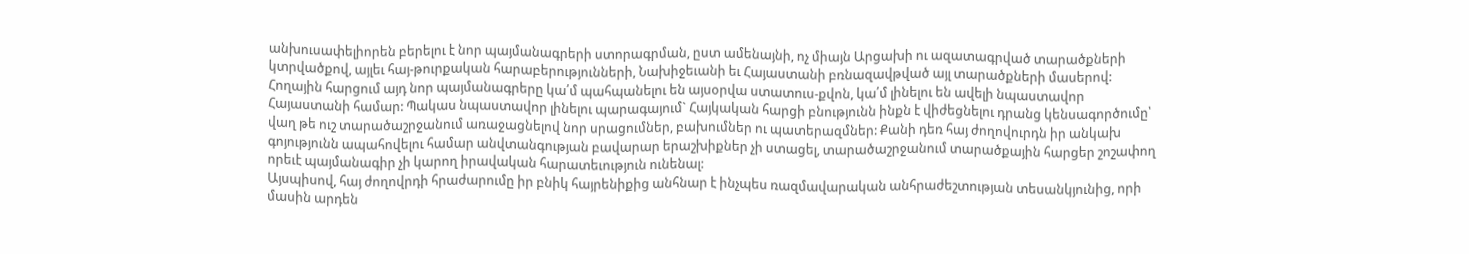անխուսափելիորեն բերելու է նոր պայմանագրերի ստորագրման, ըստ ամենայնի, ոչ միայն Արցախի ու ազատագրված տարածքների կտրվածքով, այլեւ հայ-թուրքական հարաբերությունների, Նախիջեւանի եւ Հայաստանի բռնազավթված այլ տարածքների մասերով: Հողային հարցում այդ նոր պայմանագրերը կա՛մ պահպանելու են այսօրվա ստատուս-քվոն, կա՛մ լինելու են ավելի նպաստավոր Հայաստանի համար: Պակաս նպաստավոր լինելու պարագայում` Հայկական հարցի բնությունն ինքն է վիժեցնելու դրանց կենսագործումը՝ վաղ թե ուշ տարածաշրջանում առաջացնելով նոր սրացումներ, բախումներ ու պատերազմներ: Քանի դեռ հայ ժողովուրդն իր անկախ գոյությունն ապահովելու համար անվտանգության բավարար երաշխիքներ չի ստացել, տարածաշրջանում տարածքային հարցեր շոշափող որեւէ պայմանագիր չի կարող իրավական հարատեւություն ունենալ:
Այսպիսով, հայ ժողովրդի հրաժարումը իր բնիկ հայրենիքից անհնար է ինչպես ռազմավարական անհրաժեշտության տեսանկյունից, որի մասին արդեն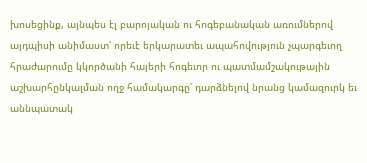խոսեցինք, այնպես էլ բարոյական ու հոգեբանական առումներով այդպիսի անիմաստ՝ որեւէ երկարատեւ ապահովություն չպարգեւող հրաժարումը կկործանի հայերի հոգեւոր ու պատմամշակութային աշխարհընկալման ողջ համակարգը՝ դարձնելով նրանց կամազուրկ եւ աննպատակ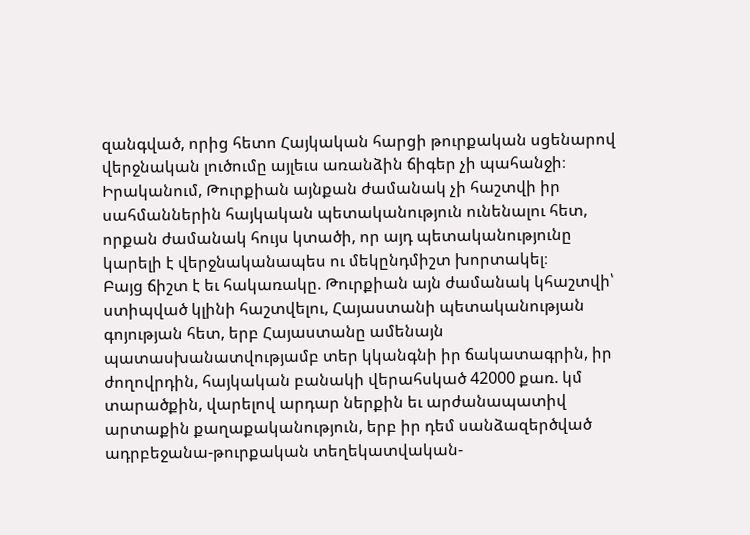զանգված, որից հետո Հայկական հարցի թուրքական սցենարով վերջնական լուծումը այլեւս առանձին ճիգեր չի պահանջի։
Իրականում, Թուրքիան այնքան ժամանակ չի հաշտվի իր սահմաններին հայկական պետականություն ունենալու հետ, որքան ժամանակ հույս կտածի, որ այդ պետականությունը կարելի է վերջնականապես ու մեկընդմիշտ խորտակել։
Բայց ճիշտ է եւ հակառակը. Թուրքիան այն ժամանակ կհաշտվի՝ ստիպված կլինի հաշտվելու, Հայաստանի պետականության գոյության հետ, երբ Հայաստանը ամենայն պատասխանատվությամբ տեր կկանգնի իր ճակատագրին, իր ժողովրդին, հայկական բանակի վերահսկած 42000 քառ. կմ տարածքին, վարելով արդար ներքին եւ արժանապատիվ արտաքին քաղաքականություն, երբ իր դեմ սանձազերծված ադրբեջանա-թուրքական տեղեկատվական-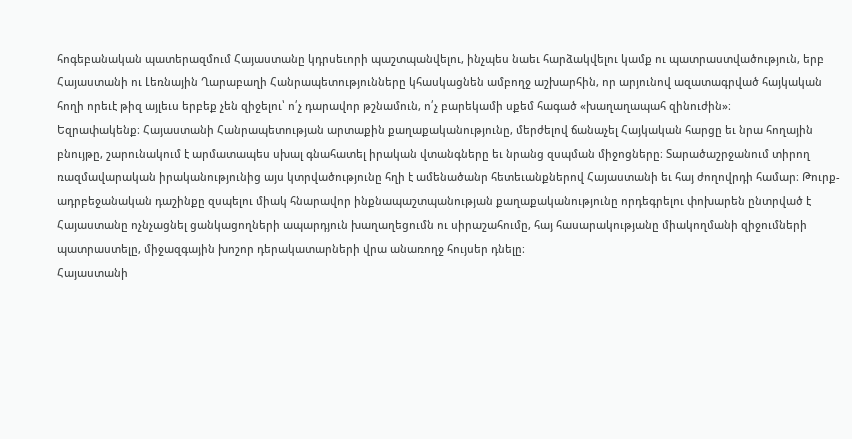հոգեբանական պատերազմում Հայաստանը կդրսեւորի պաշտպանվելու, ինչպես նաեւ հարձակվելու կամք ու պատրաստվածություն, երբ Հայաստանի ու Լեռնային Ղարաբաղի Հանրապետությունները կհասկացնեն ամբողջ աշխարհին, որ արյունով ազատագրված հայկական հողի որեւէ թիզ այլեւս երբեք չեն զիջելու՝ ո՛չ դարավոր թշնամուն, ո՛չ բարեկամի սքեմ հագած «խաղաղապահ զինուժին»։
Եզրափակենք։ Հայաստանի Հանրապետության արտաքին քաղաքականությունը, մերժելով ճանաչել Հայկական հարցը եւ նրա հողային բնույթը, շարունակում է արմատապես սխալ գնահատել իրական վտանգները եւ նրանց զսպման միջոցները։ Տարածաշրջանում տիրող ռազմավարական իրականությունից այս կտրվածությունը հղի է ամենածանր հետեւանքներով Հայաստանի եւ հայ ժողովրդի համար։ Թուրք-ադրբեջանական դաշինքը զսպելու միակ հնարավոր ինքնապաշտպանության քաղաքականությունը որդեգրելու փոխարեն ընտրված է Հայաստանը ոչնչացնել ցանկացողների ապարդյուն խաղաղեցումն ու սիրաշահումը, հայ հասարակությանը միակողմանի զիջումների պատրաստելը, միջազգային խոշոր դերակատարների վրա անառողջ հույսեր դնելը։
Հայաստանի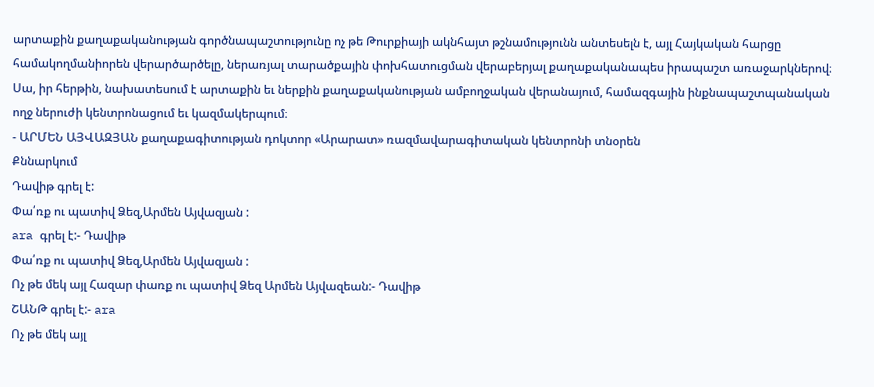արտաքին քաղաքականության գործնապաշտությունը ոչ թե Թուրքիայի ակնհայտ թշնամությունն անտեսելն է, այլ Հայկական հարցը համակողմանիորեն վերարծարծելը, ներառյալ տարածքային փոխհատուցման վերաբերյալ քաղաքականապես իրապաշտ առաջարկներով։ Սա, իր հերթին, նախատեսում է արտաքին եւ ներքին քաղաքականության ամբողջական վերանայում, համազգային ինքնապաշտպանական ողջ ներուժի կենտրոնացում եւ կազմակերպում։
- ԱՐՄԵՆ ԱՅՎԱԶՅԱՆ քաղաքագիտության դոկտոր «Արարատ» ռազմավարագիտական կենտրոնի տնօրեն
Քննարկում
Դավիթ գրել է:
Փա՛ռք ու պատիվ Ձեզ,Արմեն Այվազյան :
ara գրել է:- Դավիթ
Փա՛ռք ու պատիվ Ձեզ,Արմեն Այվազյան :
Ոչ թե մեկ այլ Հազար փառք ու պատիվ Ձեզ Արմեն Այվազեան:- Դավիթ
ՇԱՆԹ գրել է:- ara
Ոչ թե մեկ այլ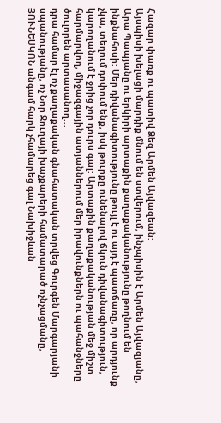Հազար փառք ու պատիվ Ձեզ Արմեն Այվազեան:
Այսպիսի խելացի մարդիք մնում են ստվերում, ինչպիսին է Արմեն Այվազյանը,
Արա Պապյանը ու երկիրի արտաքին քաղաքականությունը թողնում են ինքնահոսի: Մեր դիվանագիտությունը թույլ է ու այդ է պատճառը, որ արդյունք
չկա, տեղում դոփում ենք, իսկ թուրքը ունենալով ճկուն դիվանագիտություն, կարողանում է ջրից չոր դուրս գալ: Արտաքին քաղաքականության մեջ միշտ հարմարվող, միջազգային ատյաններում մեր իրավունքներն ու պահանջները
ծուլորեն արտասանող...
դրա համար էլ ոչ քաղաքական գնահատական տրվեց Գուրգեն Մարգարյանի
սպանությանը, ոչ Նոր Ջուղայի խաչքարերի համատարած ոչնչացմանը,
ՅՈՒՆԵՍԿՈՆ անգամ հարկ չհամարեց գալ Նախիջևան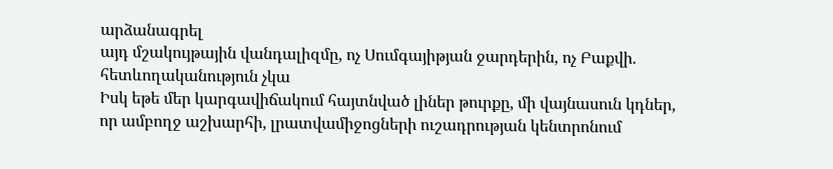արձանագրել
այդ մշակույթային վանդալիզմը, ոչ Սումգայիթյան ջարդերին, ոչ Բաքվի.
հետևողականություն չկա
Իսկ եթե մեր կարգավիճակում հայտնված լիներ թուրքը, մի վայնասուն կդներ,
որ ամբողջ աշխարհի, լրատվամիջոցների ուշադրության կենտրոնում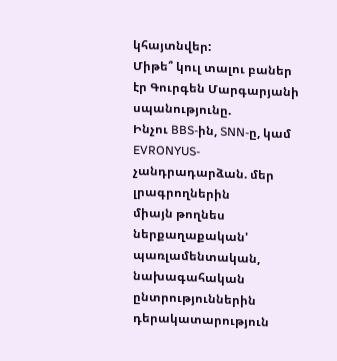կհայտնվեր:
Միթե՞ կուլ տալու բաներ էր Գուրգեն Մարգարյանի սպանությունը.
Ինչու BBS-ին, SNN-ը, կամ EVRONYUS- չանդրադարձան. մեր լրագրողներին
միայն թողնես ներքաղաքական' պառլամենտական, նախագահական ընտրություններին դերակատարություն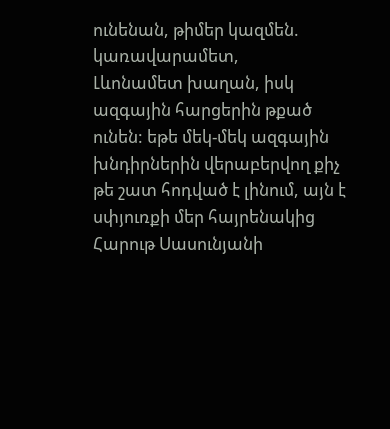ունենան, թիմեր կազմեն. կառավարամետ,
Լևոնամետ խաղան, իսկ ազգային հարցերին թքած ունեն: եթե մեկ-մեկ ազգային խնդիրներին վերաբերվող քիչ թե շատ հոդված է լինում, այն է
սփյուռքի մեր հայրենակից Հարութ Սասունյանի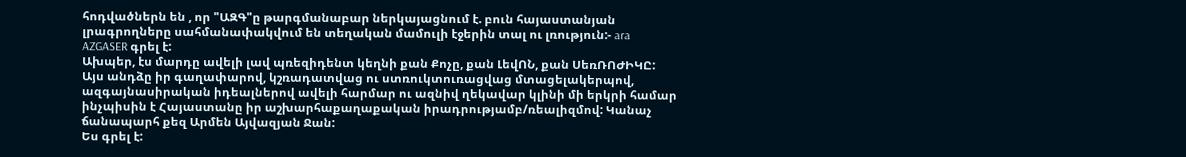հոդվածներն են , որ "ԱԶԳ"ը թարգմանաբար ներկայացնում է. բուն հայաստանյան լրագրողները սահմանափակվում են տեղական մամուլի էջերին տալ ու լռություն:- ara
AZGASER գրել է:
Ախպեր, էս մարդը ավելի լավ պռեզիդենտ կեղնի քան Քոչը, քան ԼեվՈՆ, քան ՍեռՌՈԺԻԿԸ:
Այս անդձը իր գաղափարով, կշռադատվաց ու ստռուկտուռացվաց մտացելակերպով, ազգայնասիրական իդեալներով ավելի հարմար ու ազնիվ ղեկավար կլինի մի երկրի համար ինչպիսին է Հայաստանը իր աշխարհաքաղաքական իրադրությամբ/ռեալիզմով: Կանաչ ճանապարհ քեզ Արմեն Այվազյան Ջան:
Ես գրել է: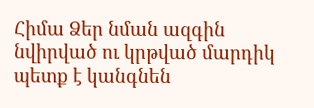Հիմա Ձեր նման ազգին նվիրված ու կրթված մարդիկ պետք է կանգնեն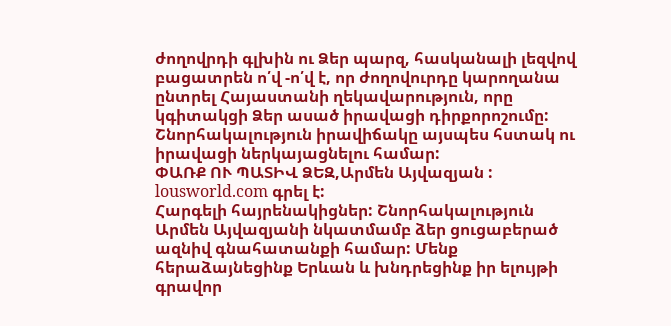ժողովրդի գլխին ու Ձեր պարզ, հասկանալի լեզվով բացատրեն ո՛վ -ո՛վ է, որ ժողովուրդը կարողանա ընտրել Հայաստանի ղեկավարություն, որը կգիտակցի Ձեր ասած իրավացի դիրքորոշումը:
Շնորհակալություն իրավիճակը այսպես հստակ ու իրավացի ներկայացնելու համար:
ՓԱՌՔ ՈՒ ՊԱՏԻՎ ՁԵԶ,Արմեն Այվազյան :
lousworld.com գրել է:
Հարգելի հայրենակիցներ: Շնորհակալություն Արմեն Այվազյանի նկատմամբ ձեր ցուցաբերած ազնիվ գնահատանքի համար: Մենք հերաձայնեցինք Երևան և խնդրեցինք իր ելույթի գրավոր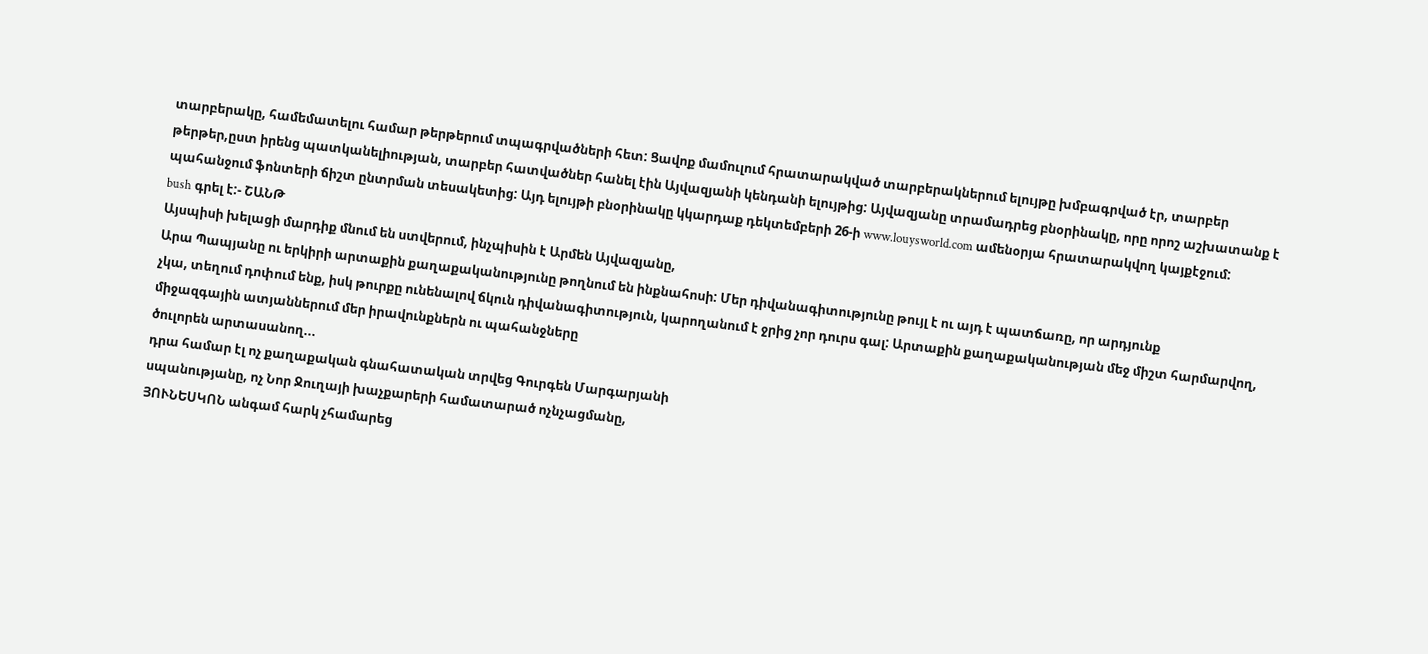տարբերակը, համեմատելու համար թերթերում տպագրվածների հետ: Ցավոք մամուլում հրատարակված տարբերակներում ելույթը խմբագրված էր, տարբեր թերթեր,ըստ իրենց պատկանելիության, տարբեր հատվածներ հանել էին Այվազյանի կենդանի ելույթից: Այվազյանը տրամադրեց բնօրինակը, որը որոշ աշխատանք է պահանջում ֆոնտերի ճիշտ ընտրման տեսակետից: Այդ ելույթի բնօրինակը կկարդաք դեկտեմբերի 26-ի www.louysworld.com ամենօրյա հրատարակվող կայքէջում:
bush գրել է:- ՇԱՆԹ
Այսպիսի խելացի մարդիք մնում են ստվերում, ինչպիսին է Արմեն Այվազյանը,
Արա Պապյանը ու երկիրի արտաքին քաղաքականությունը թողնում են ինքնահոսի: Մեր դիվանագիտությունը թույլ է ու այդ է պատճառը, որ արդյունք
չկա, տեղում դոփում ենք, իսկ թուրքը ունենալով ճկուն դիվանագիտություն, կարողանում է ջրից չոր դուրս գալ: Արտաքին քաղաքականության մեջ միշտ հարմարվող, միջազգային ատյաններում մեր իրավունքներն ու պահանջները
ծուլորեն արտասանող...
դրա համար էլ ոչ քաղաքական գնահատական տրվեց Գուրգեն Մարգարյանի
սպանությանը, ոչ Նոր Ջուղայի խաչքարերի համատարած ոչնչացմանը,
ՅՈՒՆԵՍԿՈՆ անգամ հարկ չհամարեց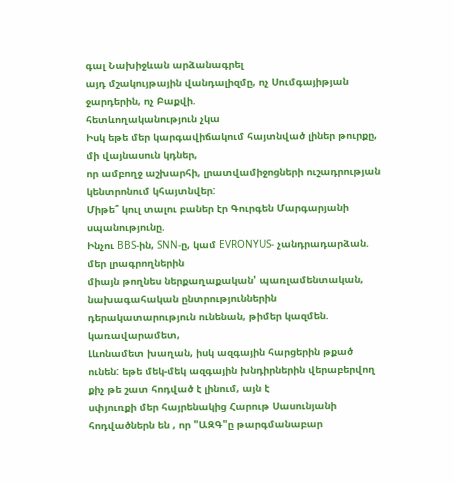գալ Նախիջևան արձանագրել
այդ մշակույթային վանդալիզմը, ոչ Սումգայիթյան ջարդերին, ոչ Բաքվի.
հետևողականություն չկա
Իսկ եթե մեր կարգավիճակում հայտնված լիներ թուրքը, մի վայնասուն կդներ,
որ ամբողջ աշխարհի, լրատվամիջոցների ուշադրության կենտրոնում կհայտնվեր:
Միթե՞ կուլ տալու բաներ էր Գուրգեն Մարգարյանի սպանությունը.
Ինչու BBS-ին, SNN-ը, կամ EVRONYUS- չանդրադարձան. մեր լրագրողներին
միայն թողնես ներքաղաքական' պառլամենտական, նախագահական ընտրություններին դերակատարություն ունենան, թիմեր կազմեն. կառավարամետ,
Լևոնամետ խաղան, իսկ ազգային հարցերին թքած ունեն: եթե մեկ-մեկ ազգային խնդիրներին վերաբերվող քիչ թե շատ հոդված է լինում, այն է
սփյուռքի մեր հայրենակից Հարութ Սասունյանի հոդվածներն են , որ "ԱԶԳ"ը թարգմանաբար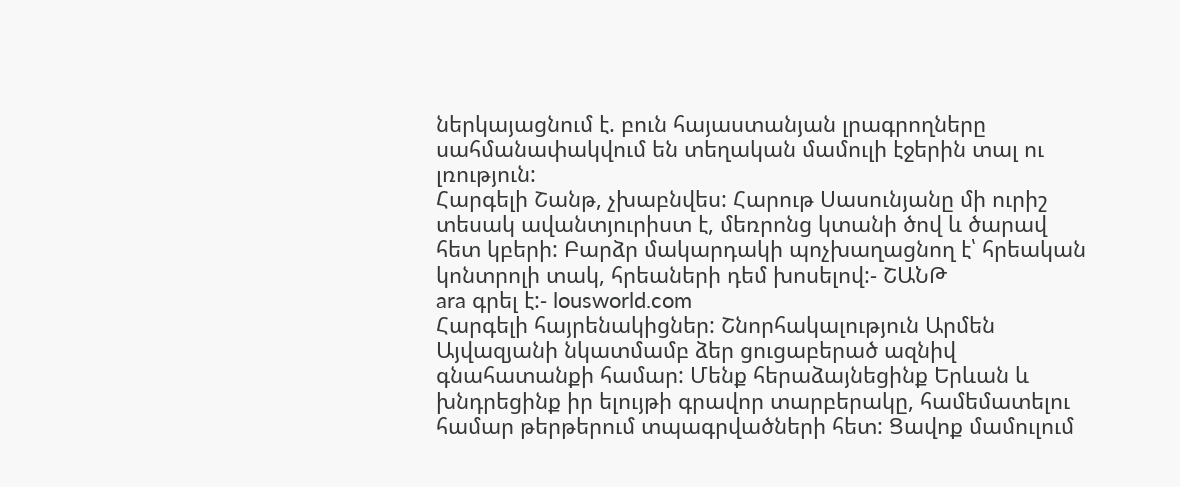ներկայացնում է. բուն հայաստանյան լրագրողները սահմանափակվում են տեղական մամուլի էջերին տալ ու լռություն:
Հարգելի Շանթ, չխաբնվես: Հարութ Սասունյանը մի ուրիշ տեսակ ավանտյուրիստ է, մեռրոնց կտանի ծով և ծարավ հետ կբերի: Բարձր մակարդակի պոչխաղացնող է՝ հրեական կոնտրոլի տակ, հրեաների դեմ խոսելով:- ՇԱՆԹ
ara գրել է:- lousworld.com
Հարգելի հայրենակիցներ: Շնորհակալություն Արմեն Այվազյանի նկատմամբ ձեր ցուցաբերած ազնիվ գնահատանքի համար: Մենք հերաձայնեցինք Երևան և խնդրեցինք իր ելույթի գրավոր տարբերակը, համեմատելու համար թերթերում տպագրվածների հետ: Ցավոք մամուլում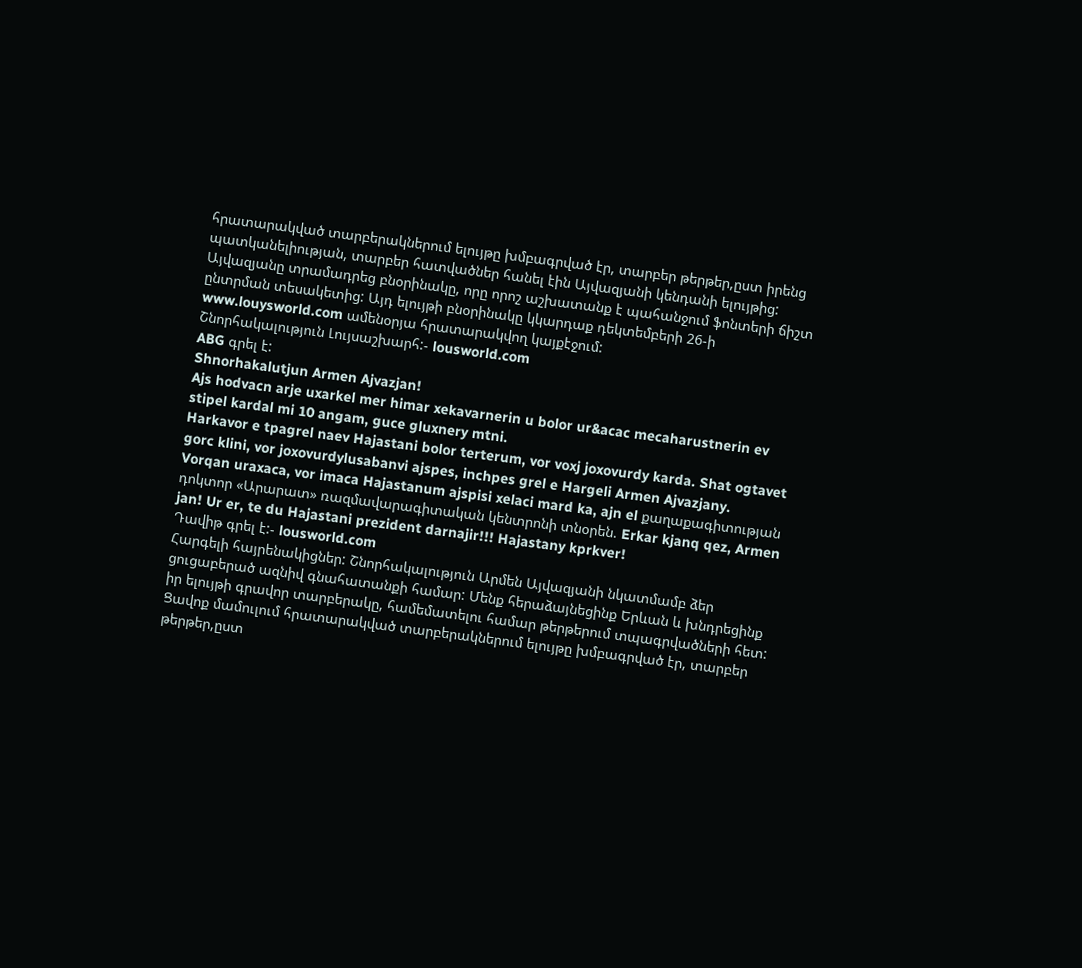հրատարակված տարբերակներում ելույթը խմբագրված էր, տարբեր թերթեր,ըստ իրենց պատկանելիության, տարբեր հատվածներ հանել էին Այվազյանի կենդանի ելույթից: Այվազյանը տրամադրեց բնօրինակը, որը որոշ աշխատանք է պահանջում ֆոնտերի ճիշտ ընտրման տեսակետից: Այդ ելույթի բնօրինակը կկարդաք դեկտեմբերի 26-ի www.louysworld.com ամենօրյա հրատարակվող կայքէջում:
Շնորհակալություն Լույսաշխարհ:- lousworld.com
ABG գրել է:
Shnorhakalutjun Armen Ajvazjan!
Ajs hodvacn arje uxarkel mer himar xekavarnerin u bolor ur&acac mecaharustnerin ev stipel kardal mi 10 angam, guce gluxnery mtni.
Harkavor e tpagrel naev Hajastani bolor terterum, vor voxj joxovurdy karda. Shat ogtavet gorc klini, vor joxovurdylusabanvi ajspes, inchpes grel e Hargeli Armen Ajvazjany.
Vorqan uraxaca, vor imaca Hajastanum ajspisi xelaci mard ka, ajn el քաղաքագիտության դոկտոր «Արարատ» ռազմավարագիտական կենտրոնի տնօրեն. Erkar kjanq qez, Armen jan! Ur er, te du Hajastani prezident darnajir!!! Hajastany kprkver!
Դավիթ գրել է:- lousworld.com
Հարգելի հայրենակիցներ: Շնորհակալություն Արմեն Այվազյանի նկատմամբ ձեր ցուցաբերած ազնիվ գնահատանքի համար: Մենք հերաձայնեցինք Երևան և խնդրեցինք իր ելույթի գրավոր տարբերակը, համեմատելու համար թերթերում տպագրվածների հետ: Ցավոք մամուլում հրատարակված տարբերակներում ելույթը խմբագրված էր, տարբեր թերթեր,ըստ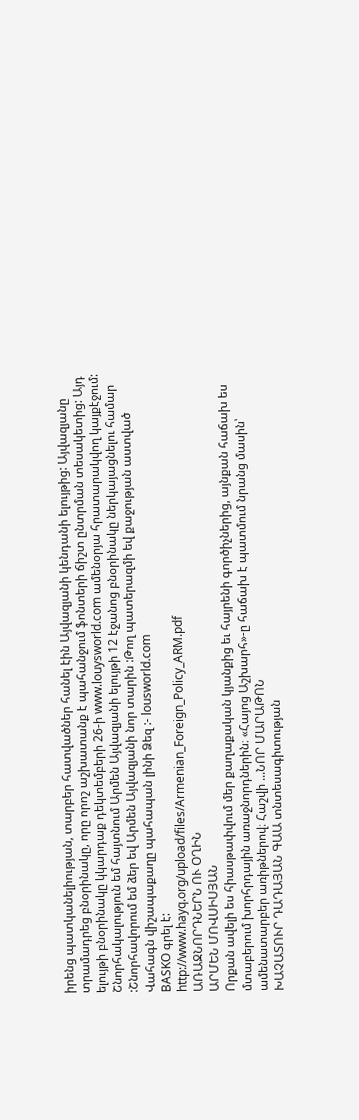իրենց պատկանելիության, տարբեր հատվածներ հանել էին Այվազյանի կենդանի ելույթից: Այվազյանը տրամադրեց բնօրինակը, որը որոշ աշխատանք է պահանջում ֆոնտերի ճիշտ ընտրման տեսակետից: Այդ ելույթի բնօրինակը կկարդաք դեկտեմբերի 26-ի www.louysworld.com ամենօրյա հրատարակվող կայքէջում:
Շնորհակալություն եմ հայտնում Արմեն Այվազյանի ելույթի 12 էջանոց բնօրինակը ներկայացնելու համար :Շնորհավորում եմ ձեր եվ Արմեն Այվազյանի նոր տարին :Թող պատերազմի եվ քաջության աստված Վահագն վիշապաքաղը պահապան լինի Ձեզ :- lousworld.com
BASKO գրել է:
http://www.hayq.org/upload/files/Armenian_Foreign_Policy_ARM.pdf
ԱՌԱՋՆՈՐԴՆԵՐՆ ՈՒ ՕՂԻՆ
ԱՐՄԵՆ ՄՈՎՍԻՍՅԱՆ
Որքան ավելի ես հիասթափվում մեր քաղաքական կյանքից եւ հայրենի գործիչներից, այնքան հաճախ ես մտաբերում խորհրդային առաջնորդներին։ «Հայոց Աշխարհ»-ը հաճախ է պատմում նրանց մասին՝ ամենատարբեր առիթներով։ Հաշվի ...ՆՈՐ ՄԱՐԱԹՈՆ
ԽԱՉԱՏՈՒՐ ԴԱԴԱՅԱՆ ԳԱԱ տնտեսագիտության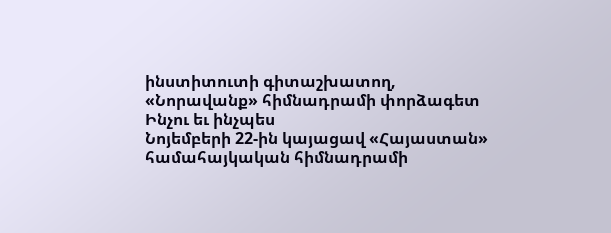ինստիտուտի գիտաշխատող, «Նորավանք» հիմնադրամի փորձագետ
Ինչու եւ ինչպես
Նոյեմբերի 22-ին կայացավ «Հայաստան» համահայկական հիմնադրամի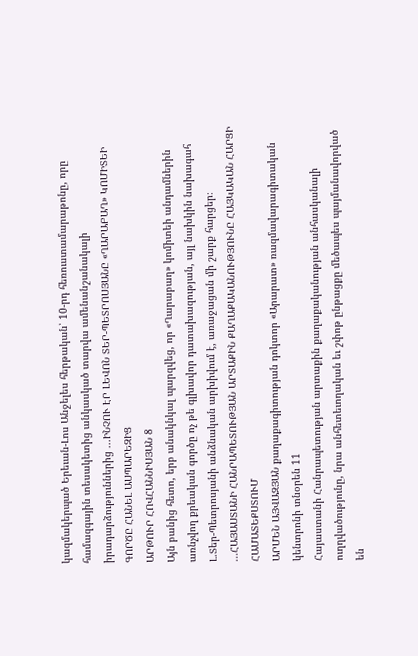կազմակերպած Երեւան-Լոս Անջելես հերթական՝ 10-րդ հեռուստամարաթոնը, որը համազգային տեսակետից անկասկած տարվա ամենանշանակալի իրադարձություններից ...ԻՆՉՈՒ ԷՐ ԼԵՎՈՆ ՏԵՐ-ՊԵՏՐՈՍՅԱՆԸ «ՂԱՐԱԲԱՂ» ԿՈՄԻՏԵԻ ԳՈՐԾԸ ՀԱՆԵԼ ԱՍՊԱՐԵԶԻՑ
ԱՐԹՈՒՐ ՀՈՎՀԱՆՆԻՍՅԱՆ 8
Այն բանից հետո, երբ անակնկալ պարզվեց, որ «Ղարաբաղ» կոմիտեի անդամներին առնչվող քրեական գործը ոչ թե գլխավոր դատախազության, այլ նախկին նախագահ Լ.Տեր-Պետրոսյանի անձնական արխիվում է, առաջացան մի շարք հարցեր։ ...ՀԱՅԱՍՏԱՆԻ ՀԱՆՐԱՊԵՏՈՒԹՅԱՆ ԱՐՏԱՔԻՆ ՔԱՂԱՔԱԿԱՆՈՒԹՅՈՒՆԸ ՀԱՅԿԱԿԱՆ ՀԱՐՑԻ ՀԱՄԱՏԵՔՍՏՈՒՄ
ԱՐՄԵՆ ԱՅՎԱԶՅԱՆ քաղաքագիտության դոկտոր «Արարատ» ռազմավարագիտական կենտրոնի տնօրեն 11
Հայաստանի Հանրապետության արտաքին քաղաքականության անհասկանալի ուղղվածությունը, նրա անհետեւողական եւ շփոթ ընթացքը մեծապես պայմանավորված են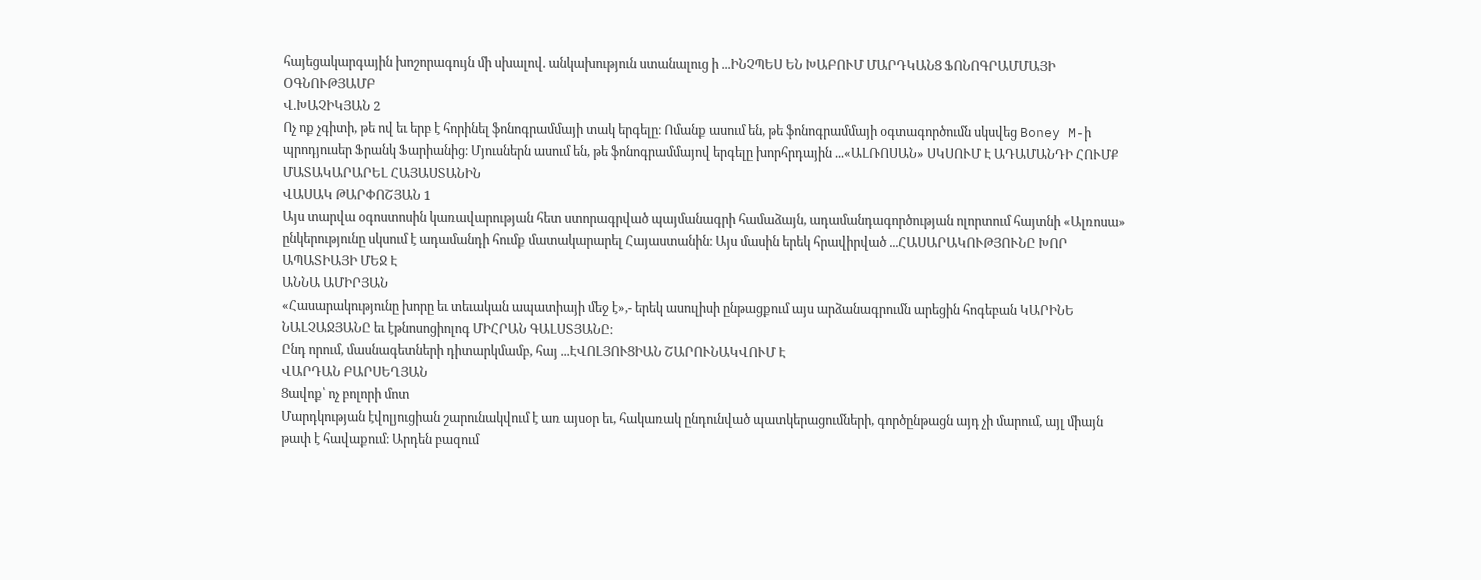հայեցակարգային խոշորագույն մի սխալով. անկախություն ստանալուց ի ...ԻՆՉՊԵՍ ԵՆ ԽԱԲՈՒՄ ՄԱՐԴԿԱՆՑ ՖՈՆՈԳՐԱՄՄԱՅԻ ՕԳՆՈՒԹՅԱՄԲ
Վ.ԽԱՉԻԿՅԱՆ 2
Ոչ ոք չգիտի, թե ով եւ երբ է հորինել ֆոնոգրամմայի տակ երգելը։ Ոմանք ասում են, թե ֆոնոգրամմայի օգտագործումն սկսվեց Boney M-ի պրոդյուսեր Ֆրանկ Ֆարիանից։ Մյուսներն ասում են, թե ֆոնոգրամմայով երգելը խորհրդային ...«ԱԼՌՈՍԱՆ» ՍԿՍՈՒՄ Է ԱԴԱՄԱՆԴԻ ՀՈՒՄՔ ՄԱՏԱԿԱՐԱՐԵԼ ՀԱՅԱՍՏԱՆԻՆ
ՎԱՍԱԿ ԹԱՐՓՈՇՅԱՆ 1
Այս տարվա օգոստոսին կառավարության հետ ստորագրված պայմանագրի համաձայն, ադամանդագործության ոլորտում հայտնի «Ալռոսա» ընկերությունը սկսում է ադամանդի հումք մատակարարել Հայաստանին։ Այս մասին երեկ հրավիրված ...ՀԱՍԱՐԱԿՈՒԹՅՈՒՆԸ ԽՈՐ ԱՊԱՏԻԱՅԻ ՄԵՋ Է
ԱՆՆԱ ԱՄԻՐՅԱՆ
«Հասարակությունը խորը եւ տեւական ապատիայի մեջ է»,- երեկ ասուլիսի ընթացքում այս արձանագրումն արեցին հոգեբան ԿԱՐԻՆԵ ՆԱԼՉԱՋՅԱՆԸ եւ էթնոսոցիոլոգ ՄԻՀՐԱՆ ԳԱԼՍՏՅԱՆԸ։
Ընդ որում, մասնագետների դիտարկմամբ, հայ ...ԷՎՈԼՅՈՒՑԻԱՆ ՇԱՐՈՒՆԱԿՎՈՒՄ Է
ՎԱՐԴԱՆ ԲԱՐՍԵՂՅԱՆ
Ցավոք՝ ոչ բոլորի մոտ
Մարդկության էվոլյուցիան շարունակվում է առ այսօր եւ, հակառակ ընդունված պատկերացումների, գործընթացն այդ չի մարում, այլ միայն թափ է հավաքում։ Արդեն բազում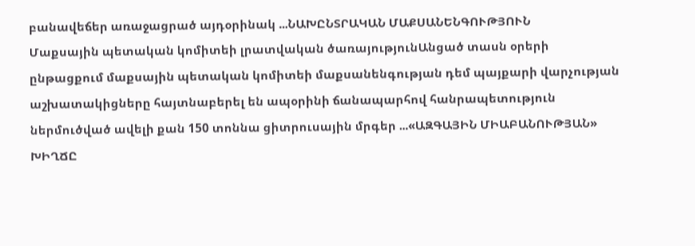բանավեճեր առաջացրած այդօրինակ ...ՆԱԽԸՆՏՐԱԿԱՆ ՄԱՔՍԱՆԵՆԳՈՒԹՅՈՒՆ
Մաքսային պետական կոմիտեի լրատվական ծառայությունԱնցած տասն օրերի ընթացքում մաքսային պետական կոմիտեի մաքսանենգության դեմ պայքարի վարչության աշխատակիցները հայտնաբերել են ապօրինի ճանապարհով հանրապետություն ներմուծված ավելի քան 150 տոննա ցիտրուսային մրգեր ...«ԱԶԳԱՅԻՆ ՄԻԱԲԱՆՈՒԹՅԱՆ» ԽԻՂՃԸ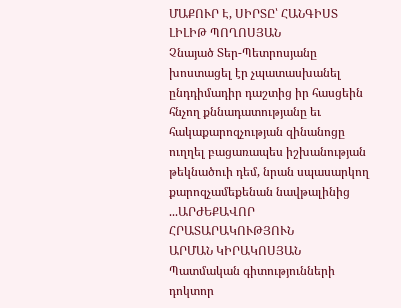ՄԱՔՈՒՐ Է, ՍԻՐՏԸ՝ ՀԱՆԳԻՍՏ
ԼԻԼԻԹ ՊՈՂՈՍՅԱՆ
Չնայած Տեր-Պետրոսյանը խոստացել էր չպատասխանել ընդդիմադիր դաշտից իր հասցեին հնչող քննադատությանը եւ հակաքարոզչության զինանոցը ուղղել բացառապես իշխանության թեկնածուի դեմ, նրան սպասարկող քարոզչամեքենան նավթալինից ...ԱՐԺԵՔԱՎՈՐ ՀՐԱՏԱՐԱԿՈՒԹՅՈՒՆ
ԱՐՄԱՆ ԿԻՐԱԿՈՍՅԱՆ Պատմական գիտությունների դոկտոր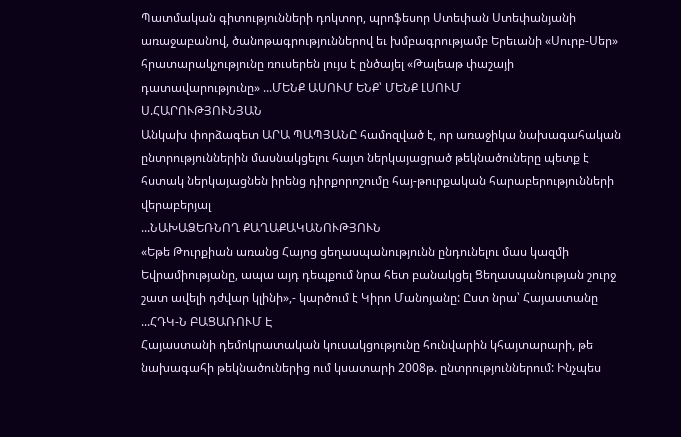Պատմական գիտությունների դոկտոր, պրոֆեսոր Ստեփան Ստեփանյանի առաջաբանով, ծանոթագրություններով եւ խմբագրությամբ Երեւանի «Սուրբ-Սեր» հրատարակչությունը ռուսերեն լույս է ընծայել «Թալեաթ փաշայի դատավարությունը» ...ՄԵՆՔ ԱՍՈՒՄ ԵՆՔ՝ ՄԵՆՔ ԼՍՈՒՄ
Ս.ՀԱՐՈՒԹՅՈՒՆՅԱՆ
Անկախ փորձագետ ԱՐԱ ՊԱՊՅԱՆԸ համոզված է, որ առաջիկա նախագահական ընտրություններին մասնակցելու հայտ ներկայացրած թեկնածուները պետք է հստակ ներկայացնեն իրենց դիրքորոշումը հայ-թուրքական հարաբերությունների վերաբերյալ
...ՆԱԽԱՁԵՌՆՈՂ ՔԱՂԱՔԱԿԱՆՈՒԹՅՈՒՆ
«Եթե Թուրքիան առանց Հայոց ցեղասպանությունն ընդունելու մաս կազմի Եվրամիությանը, ապա այդ դեպքում նրա հետ բանակցել Ցեղասպանության շուրջ շատ ավելի դժվար կլինի»,- կարծում է Կիրո Մանոյանը: Ըստ նրա՝ Հայաստանը ...ՀԴԿ-Ն ԲԱՑԱՌՈՒՄ Է
Հայաստանի դեմոկրատական կուսակցությունը հունվարին կհայտարարի, թե նախագահի թեկնածուներից ում կսատարի 2008թ. ընտրություններում: Ինչպես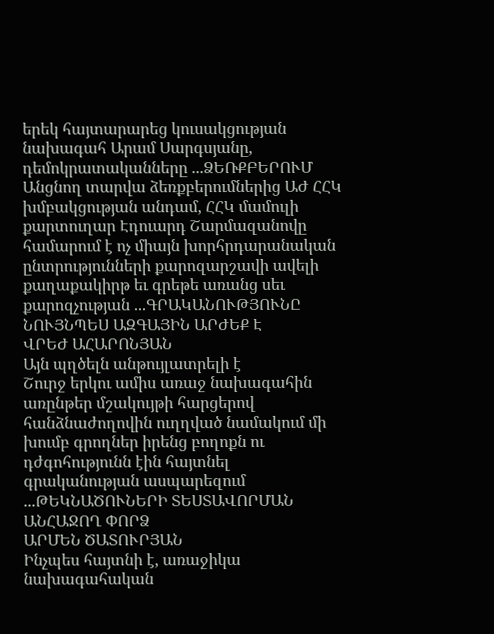երեկ հայտարարեց կուսակցության նախագահ Արամ Սարգսյանը, դեմոկրատականները ...ՁԵՌՔԲԵՐՈՒՄ
Անցնող տարվա ձեռքբերումներից ԱԺ ՀՀԿ խմբակցության անդամ, ՀՀԿ մամուլի քարտուղար Էդուարդ Շարմազանովը համարում է ոչ միայն խորհրդարանական ընտրությունների քարոզարշավի ավելի քաղաքակիրթ եւ գրեթե առանց սեւ քարոզչության ...ԳՐԱԿԱՆՈՒԹՅՈՒՆԸ ՆՈՒՅՆՊԵՍ ԱԶԳԱՅԻՆ ԱՐԺԵՔ Է
ՎՐԵԺ ԱՀԱՐՈՆՅԱՆ
Այն պղծելն անթույլատրելի է
Շուրջ երկու ամիս առաջ նախագահին առընթեր մշակույթի հարցերով հանձնաժողովին ուղղված նամակում մի խումբ գրողներ իրենց բողոքն ու դժգոհությունն էին հայտնել գրականության ասպարեզում ...ԹԵԿՆԱԾՈՒՆԵՐԻ ՏԵՍՏԱՎՈՐՄԱՆ ԱՆՀԱՋՈՂ ՓՈՐՁ
ԱՐՄԵՆ ԾԱՏՈՒՐՅԱՆ
Ինչպես հայտնի է, առաջիկա նախագահական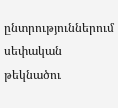ընտրություններում սեփական թեկնածու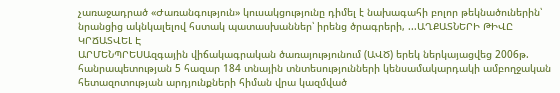չառաջադրած «Ժառանգություն» կուսակցությունը դիմել է նախագահի բոլոր թեկնածուներին՝ նրանցից ակնկալելով հստակ պատասխաններ՝ իրենց ծրագրերի, ...ԱՂՔԱՏՆԵՐԻ ԹԻՎԸ ԿՐՃԱՏՎԵԼ Է
ԱՐՄԵՆՊՐԵՍԱզգային վիճակագրական ծառայությունում (ԱՎԾ) երեկ ներկայացվեց 2006թ. հանրապետության 5 հազար 184 տնային տնտեսությունների կենսամակարդակի ամբողջական հետազոտության արդյունքների հիման վրա կազմված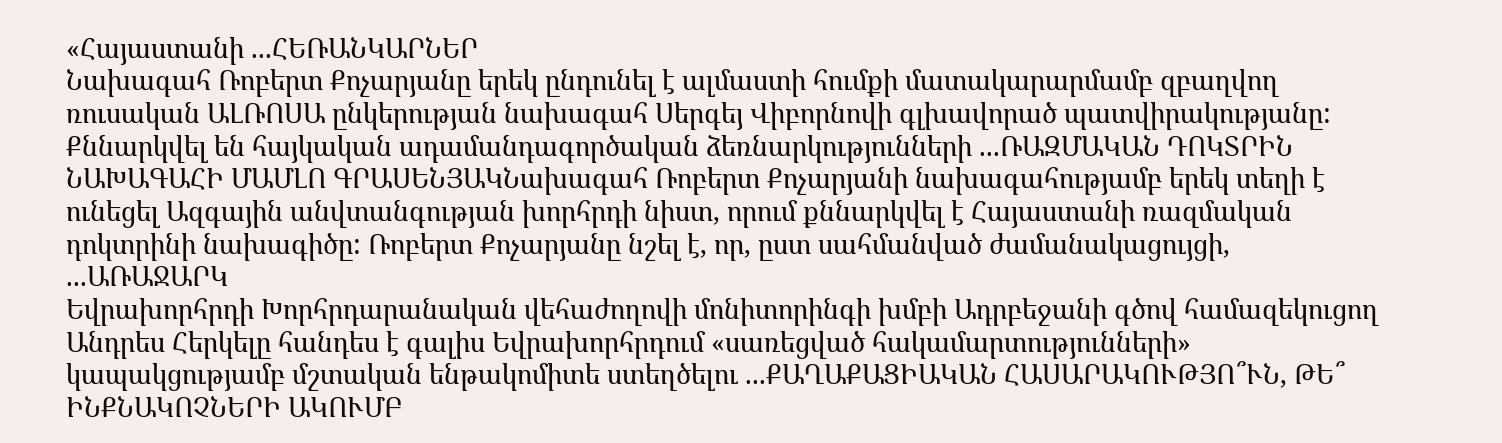«Հայաստանի ...ՀԵՌԱՆԿԱՐՆԵՐ
Նախագահ Ռոբերտ Քոչարյանը երեկ ընդունել է ալմաստի հումքի մատակարարմամբ զբաղվող ռուսական ԱԼՌՈՍԱ ընկերության նախագահ Սերգեյ Վիբորնովի գլխավորած պատվիրակությանը:
Քննարկվել են հայկական ադամանդագործական ձեռնարկությունների ...ՌԱԶՄԱԿԱՆ ԴՈԿՏՐԻՆ
ՆԱԽԱԳԱՀԻ ՄԱՄԼՈ ԳՐԱՍԵՆՅԱԿՆախագահ Ռոբերտ Քոչարյանի նախագահությամբ երեկ տեղի է ունեցել Ազգային անվտանգության խորհրդի նիստ, որում քննարկվել է Հայաստանի ռազմական դոկտրինի նախագիծը: Ռոբերտ Քոչարյանը նշել է, որ, ըստ սահմանված ժամանակացույցի, ...ԱՌԱՋԱՐԿ
Եվրախորհրդի Խորհրդարանական վեհաժողովի մոնիտորինգի խմբի Ադրբեջանի գծով համազեկուցող Անդրես Հերկելը հանդես է գալիս Եվրախորհրդում «սառեցված հակամարտությունների» կապակցությամբ մշտական ենթակոմիտե ստեղծելու ...ՔԱՂԱՔԱՑԻԱԿԱՆ ՀԱՍԱՐԱԿՈՒԹՅՈ՞ՒՆ, ԹԵ՞ ԻՆՔՆԱԿՈՉՆԵՐԻ ԱԿՈՒՄԲ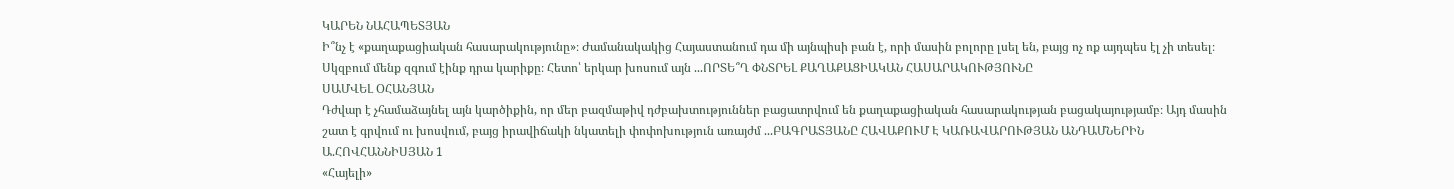ԿԱՐԵՆ ՆԱՀԱՊԵՏՅԱՆ
Ի՞նչ է «քաղաքացիական հասարակությունը»։ Ժամանակակից Հայաստանում դա մի այնպիսի բան է, որի մասին բոլորը լսել են, բայց ոչ ոք այդպես էլ չի տեսել։ Սկզբում մենք զգում էինք դրա կարիքը։ Հետո՝ երկար խոսում այն ...ՈՐՏԵ՞Ղ ՓՆՏՐԵԼ ՔԱՂԱՔԱՑԻԱԿԱՆ ՀԱՍԱՐԱԿՈՒԹՅՈՒՆԸ
ՍԱՄՎԵԼ ՕՀԱՆՅԱՆ
Դժվար է չհամաձայնել այն կարծիքին, որ մեր բազմաթիվ դժբախտություններ բացատրվում են քաղաքացիական հասարակության բացակայությամբ։ Այդ մասին շատ է գրվում ու խոսվում, բայց իրավիճակի նկատելի փոփոխություն առայժմ ...ԲԱԳՐԱՏՅԱՆԸ ՀԱՎԱՔՈՒՄ Է ԿԱՌԱՎԱՐՈՒԹՅԱՆ ԱՆԴԱՄՆԵՐԻՆ
Ա.ՀՈՎՀԱՆՆԻՍՅԱՆ 1
«Հայելի»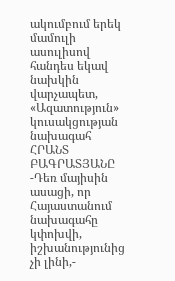ակումբում երեկ մամուլի ասուլիսով հանդես եկավ նախկին վարչապետ, «Ազատություն» կուսակցության նախագահ ՀՐԱՆՏ ԲԱԳՐԱՏՅԱՆԸ
-Դեռ մայիսին ասացի, որ Հայաստանում նախագահը կփոխվի, իշխանությունից չի լինի,-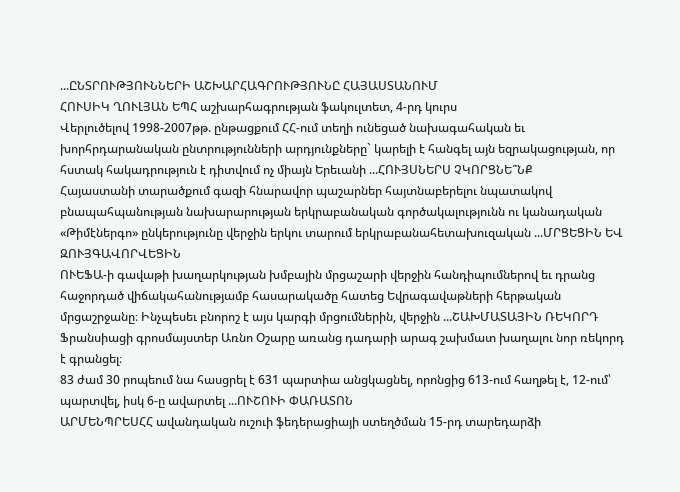...ԸՆՏՐՈՒԹՅՈՒՆՆԵՐԻ ԱՇԽԱՐՀԱԳՐՈՒԹՅՈՒՆԸ ՀԱՅԱՍՏԱՆՈՒՄ
ՀՈՒՍԻԿ ՂՈՒԼՅԱՆ ԵՊՀ աշխարհագրության ֆակուլտետ, 4-րդ կուրս
Վերլուծելով 1998-2007թթ. ընթացքում ՀՀ-ում տեղի ունեցած նախագահական եւ խորհրդարանական ընտրությունների արդյունքները` կարելի է հանգել այն եզրակացության, որ հստակ հակադրություն է դիտվում ոչ միայն Երեւանի ...ՀՈՒՅՍՆԵՐՍ ՉԿՈՐՑՆԵ՞ՆՔ
Հայաստանի տարածքում գազի հնարավոր պաշարներ հայտնաբերելու նպատակով բնապահպանության նախարարության երկրաբանական գործակալությունն ու կանադական «Թիմէներգո» ընկերությունը վերջին երկու տարում երկրաբանահետախուզական ...ՄՐՑԵՑԻՆ ԵՎ ԶՈՒՅԳԱՎՈՐՎԵՑԻՆ
ՈՒԵՖԱ-ի գավաթի խաղարկության խմբային մրցաշարի վերջին հանդիպումներով եւ դրանց հաջորդած վիճակահանությամբ հասարակածը հատեց Եվրագավաթների հերթական մրցաշրջանը։ Ինչպեսեւ բնորոշ է այս կարգի մրցումներին, վերջին ...ՇԱԽՄԱՏԱՅԻՆ ՌԵԿՈՐԴ
Ֆրանսիացի գրոսմայստեր Առնո Օշարը առանց դադարի արագ շախմատ խաղալու նոր ռեկորդ է գրանցել։
83 ժամ 30 րոպեում նա հասցրել է 631 պարտիա անցկացնել, որոնցից 613-ում հաղթել է, 12-ում՝ պարտվել, իսկ 6-ը ավարտել ...ՈՒՇՈՒԻ ՓԱՌԱՏՈՆ
ԱՐՄԵՆՊՐԵՍՀՀ ավանդական ուշուի ֆեդերացիայի ստեղծման 15-րդ տարեդարձի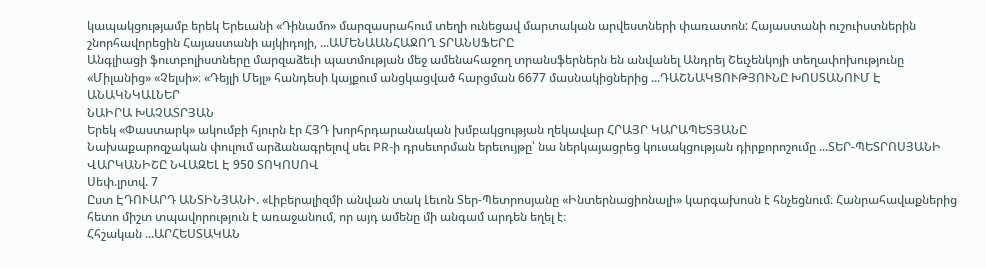կապակցությամբ երեկ Երեւանի «Դինամո» մարզասրահում տեղի ունեցավ մարտական արվեստների փառատոն: Հայաստանի ուշուիստներին շնորհավորեցին Հայաստանի այկիդոյի, ...ԱՄԵՆԱԱՆՀԱՋՈՂ ՏՐԱՆՍՖԵՐԸ
Անգլիացի ֆուտբոլիստները մարզաձեւի պատմության մեջ ամենահաջող տրանսֆերներն են անվանել Անդրեյ Շեւչենկոյի տեղափոխությունը «Միլանից» «Չելսի»։ «Դեյլի Մեյլ» հանդեսի կայքում անցկացված հարցման 6677 մասնակիցներից ...ԴԱՇՆԱԿՑՈՒԹՅՈՒՆԸ ԽՈՍՏԱՆՈՒՄ Է ԱՆԱԿՆԿԱԼՆԵՐ
ՆԱԻՐԱ ԽԱՉԱՏՐՅԱՆ
Երեկ «Փաստարկ» ակումբի հյուրն էր ՀՅԴ խորհրդարանական խմբակցության ղեկավար ՀՐԱՅՐ ԿԱՐԱՊԵՏՅԱՆԸ
Նախաքարոզչական փուլում արձանագրելով սեւ PR-ի դրսեւորման երեւույթը՝ նա ներկայացրեց կուսակցության դիրքորոշումը ...ՏԵՐ-ՊԵՏՐՈՍՅԱՆԻ ՎԱՐԿԱՆԻՇԸ ՆՎԱԶԵԼ Է 950 ՏՈԿՈՍՈՎ
Սեփ.լրտվ. 7
Ըստ ԷԴՈՒԱՐԴ ԱՆՏԻՆՅԱՆԻ. «Լիբերալիզմի անվան տակ Լեւոն Տեր-Պետրոսյանը «Ինտերնացիոնալի» կարգախոսն է հնչեցնում։ Հանրահավաքներից հետո միշտ տպավորություն է առաջանում, որ այդ ամենը մի անգամ արդեն եղել է։
Հհշական ...ԱՐՀԵՍՏԱԿԱՆ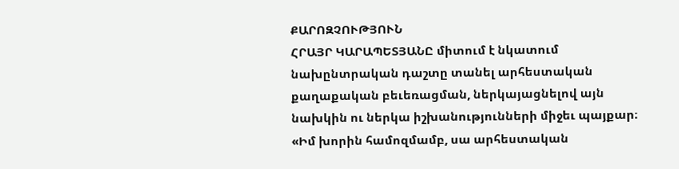ՔԱՐՈԶՉՈՒԹՅՈՒՆ
ՀՐԱՅՐ ԿԱՐԱՊԵՏՅԱՆԸ միտում է նկատում նախընտրական դաշտը տանել արհեստական քաղաքական բեւեռացման, ներկայացնելով այն նախկին ու ներկա իշխանությունների միջեւ պայքար։ «Իմ խորին համոզմամբ, սա արհեստական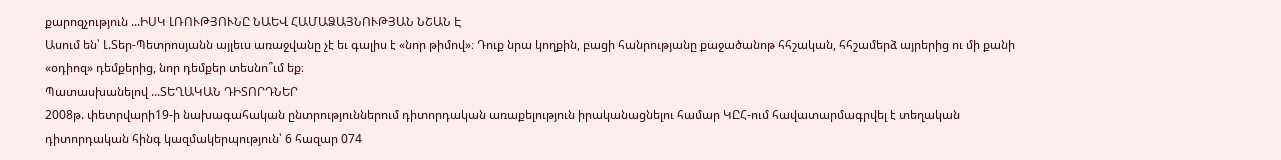քարոզչություն ...ԻՍԿ ԼՌՈՒԹՅՈՒՆԸ ՆԱԵՎ ՀԱՄԱՁԱՅՆՈՒԹՅԱՆ ՆՇԱՆ Է
Ասում են՝ Լ.Տեր-Պետրոսյանն այլեւս առաջվանը չէ եւ գալիս է «նոր թիմով»։ Դուք նրա կողքին, բացի հանրությանը քաջածանոթ հհշական, հհշամերձ այրերից ու մի քանի «օդիոզ» դեմքերից, նոր դեմքեր տեսնո՞ւմ եք։
Պատասխանելով ...ՏԵՂԱԿԱՆ ԴԻՏՈՐԴՆԵՐ
2008թ. փետրվարի19-ի նախագահական ընտրություններում դիտորդական առաքելություն իրականացնելու համար ԿԸՀ-ում հավատարմագրվել է տեղական դիտորդական հինգ կազմակերպություն՝ 6 հազար 074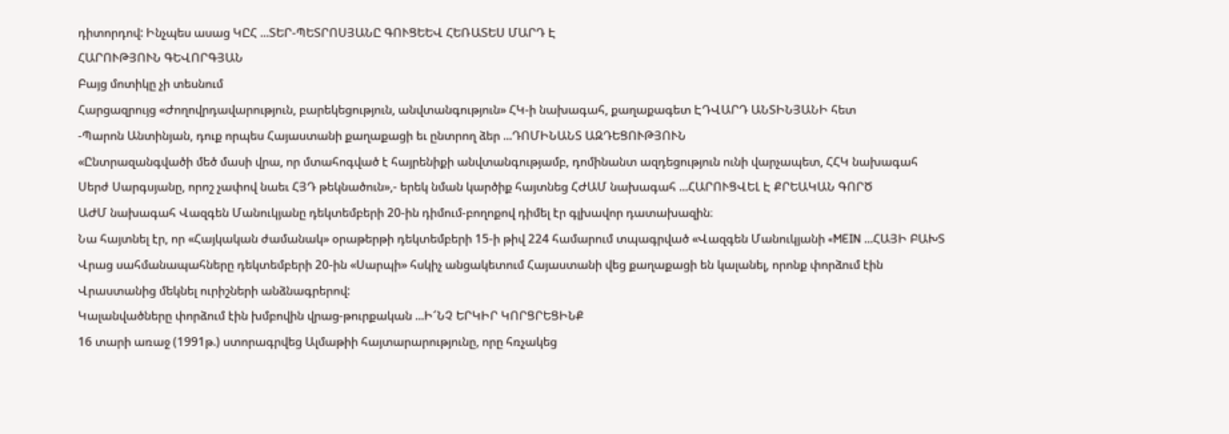դիտորդով: Ինչպես ասաց ԿԸՀ ...ՏԵՐ-ՊԵՏՐՈՍՅԱՆԸ ԳՈՒՑԵԵՎ ՀԵՌԱՏԵՍ ՄԱՐԴ Է
ՀԱՐՈՒԹՅՈՒՆ ԳԵՎՈՐԳՅԱՆ
Բայց մոտիկը չի տեսնում
Հարցազրույց «Ժողովրդավարություն, բարեկեցություն, անվտանգություն» ՀԿ-ի նախագահ, քաղաքագետ ԷԴՎԱՐԴ ԱՆՏԻՆՅԱՆԻ հետ
-Պարոն Անտինյան, դուք որպես Հայաստանի քաղաքացի եւ ընտրող ձեր ...ԴՈՄԻՆԱՆՏ ԱԶԴԵՑՈՒԹՅՈՒՆ
«Ընտրազանգվածի մեծ մասի վրա, որ մտահոգված է հայրենիքի անվտանգությամբ, դոմինանտ ազդեցություն ունի վարչապետ, ՀՀԿ նախագահ Սերժ Սարգսյանը, որոշ չափով նաեւ ՀՅԴ թեկնածուն»,- երեկ նման կարծիք հայտնեց ՀԺԱՄ նախագահ ...ՀԱՐՈՒՑՎԵԼ Է ՔՐԵԱԿԱՆ ԳՈՐԾ
ԱԺՄ նախագահ Վազգեն Մանուկյանը դեկտեմբերի 20-ին դիմում-բողոքով դիմել էր գլխավոր դատախազին։
Նա հայտնել էր, որ «Հայկական ժամանակ» օրաթերթի դեկտեմբերի 15-ի թիվ 224 համարում տպագրված «Վազգեն Մանուկյանի «MEIN ...ՀԱՅԻ ԲԱԽՏ
Վրաց սահմանապահները դեկտեմբերի 20-ին «Սարպի» հսկիչ անցակետում Հայաստանի վեց քաղաքացի են կալանել, որոնք փորձում էին Վրաստանից մեկնել ուրիշների անձնագրերով:
Կալանվածները փորձում էին խմբովին վրաց-թուրքական ...Ի՜ՆՉ ԵՐԿԻՐ ԿՈՐՑՐԵՑԻՆՔ
16 տարի առաջ (1991թ.) ստորագրվեց Ալմաթիի հայտարարությունը, որը հռչակեց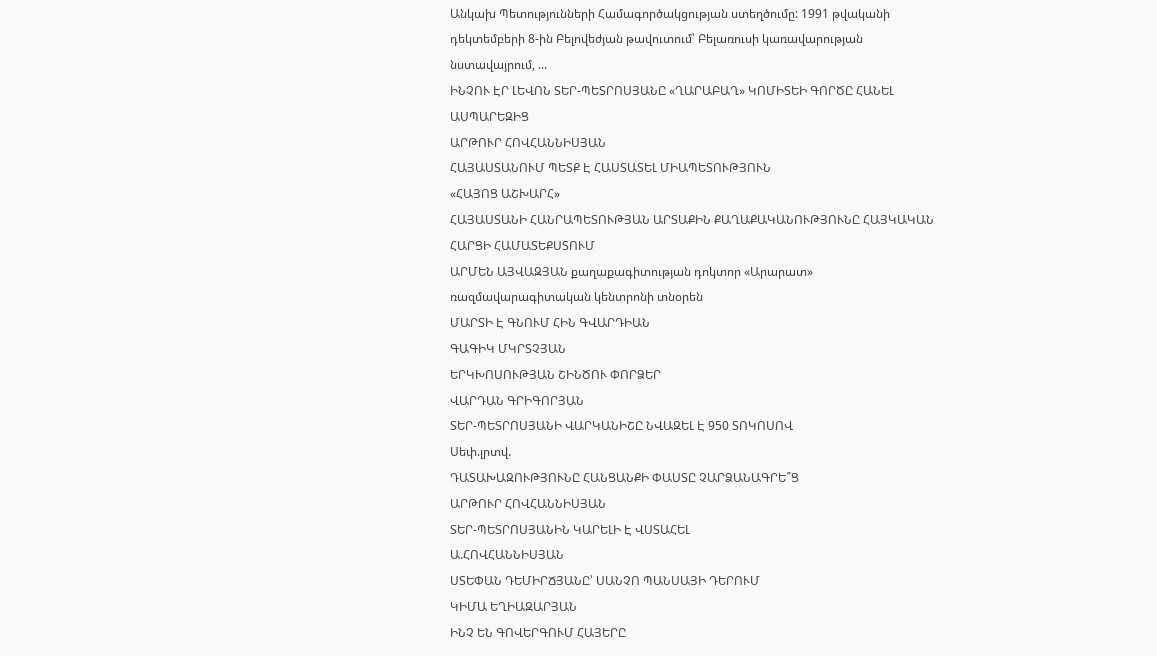Անկախ Պետությունների Համագործակցության ստեղծումը: 1991 թվականի դեկտեմբերի 8-ին Բելովեժյան թավուտում՝ Բելառուսի կառավարության նստավայրում, ...
ԻՆՉՈՒ ԷՐ ԼԵՎՈՆ ՏԵՐ-ՊԵՏՐՈՍՅԱՆԸ «ՂԱՐԱԲԱՂ» ԿՈՄԻՏԵԻ ԳՈՐԾԸ ՀԱՆԵԼ ԱՍՊԱՐԵԶԻՑ
ԱՐԹՈՒՐ ՀՈՎՀԱՆՆԻՍՅԱՆ
ՀԱՅԱՍՏԱՆՈՒՄ ՊԵՏՔ Է ՀԱՍՏԱՏԵԼ ՄԻԱՊԵՏՈՒԹՅՈՒՆ
«ՀԱՅՈՑ ԱՇԽԱՐՀ»
ՀԱՅԱՍՏԱՆԻ ՀԱՆՐԱՊԵՏՈՒԹՅԱՆ ԱՐՏԱՔԻՆ ՔԱՂԱՔԱԿԱՆՈՒԹՅՈՒՆԸ ՀԱՅԿԱԿԱՆ ՀԱՐՑԻ ՀԱՄԱՏԵՔՍՏՈՒՄ
ԱՐՄԵՆ ԱՅՎԱԶՅԱՆ քաղաքագիտության դոկտոր «Արարատ» ռազմավարագիտական կենտրոնի տնօրեն
ՄԱՐՏԻ Է ԳՆՈՒՄ ՀԻՆ ԳՎԱՐԴԻԱՆ
ԳԱԳԻԿ ՄԿՐՏՉՅԱՆ
ԵՐԿԽՈՍՈՒԹՅԱՆ ՇԻՆԾՈՒ ՓՈՐՁԵՐ
ՎԱՐԴԱՆ ԳՐԻԳՈՐՅԱՆ
ՏԵՐ-ՊԵՏՐՈՍՅԱՆԻ ՎԱՐԿԱՆԻՇԸ ՆՎԱԶԵԼ Է 950 ՏՈԿՈՍՈՎ
Սեփ.լրտվ.
ԴԱՏԱԽԱԶՈՒԹՅՈՒՆԸ ՀԱՆՑԱՆՔԻ ՓԱՍՏԸ ՉԱՐՁԱՆԱԳՐԵ՞Ց
ԱՐԹՈՒՐ ՀՈՎՀԱՆՆԻՍՅԱՆ
ՏԵՐ-ՊԵՏՐՈՍՅԱՆԻՆ ԿԱՐԵԼԻ Է ՎՍՏԱՀԵԼ
Ա.ՀՈՎՀԱՆՆԻՍՅԱՆ
ՍՏԵՓԱՆ ԴԵՄԻՐՃՅԱՆԸ՝ ՍԱՆՉՈ ՊԱՆՍԱՅԻ ԴԵՐՈՒՄ
ԿԻՄԱ ԵՂԻԱԶԱՐՅԱՆ
ԻՆՉ ԵՆ ԳՈՎԵՐԳՈՒՄ ՀԱՅԵՐԸ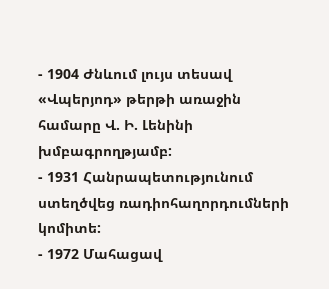- 1904 Ժնևում լույս տեսավ «Վպերյոդ» թերթի առաջին համարը Վ. Ի. Լենինի խմբագրողթյամբ:
- 1931 Հանրապետությունում ստեղծվեց ռադիոհաղորդումների կոմիտե:
- 1972 Մահացավ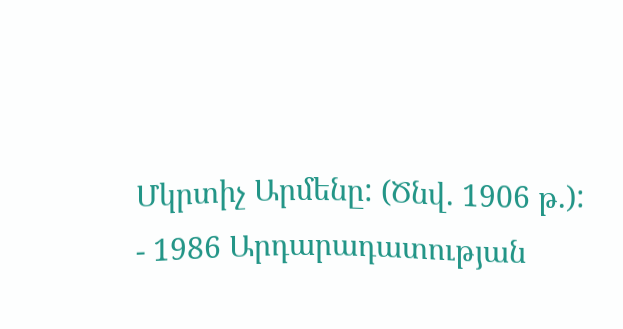Մկրտիչ Արմենը: (Ծնվ. 1906 թ.):
- 1986 Արդարադատության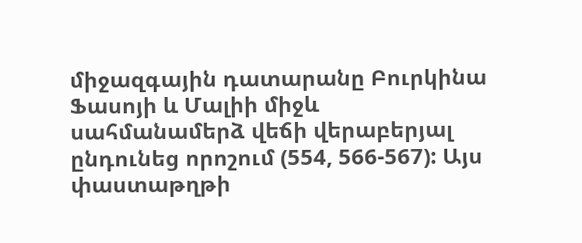միջազգային դատարանը Բուրկինա Ֆասոյի և Մալիի միջև սահմանամերձ վեճի վերաբերյալ ընդունեց որոշում (554, 566-567): Այս փաստաթղթի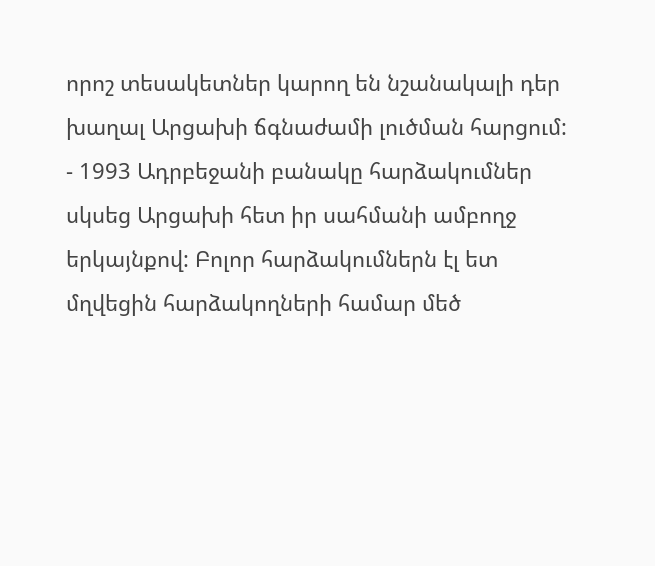որոշ տեսակետներ կարող են նշանակալի դեր խաղալ Արցախի ճգնաժամի լուծման հարցում:
- 1993 Ադրբեջանի բանակը հարձակումներ սկսեց Արցախի հետ իր սահմանի ամբողջ երկայնքով: Բոլոր հարձակումներն էլ ետ մղվեցին հարձակողների համար մեծ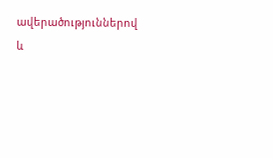ավերածություններով և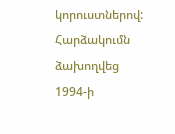կորուստներով: Հարձակումն ձախողվեց 1994-ի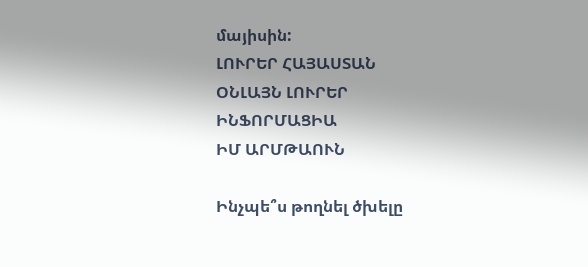մայիսին:
ԼՈՒՐԵՐ ՀԱՅԱՍՏԱՆ
ՕՆԼԱՅՆ ԼՈՒՐԵՐ
ԻՆՖՈՐՄԱՑԻԱ
ԻՄ ԱՐՄԹԱՈՒՆ

Ինչպե՞ս թողնել ծխելը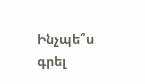Ինչպե՞ս գրել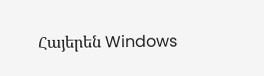Հայերեն Windows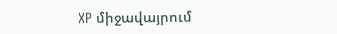XP միջավայրում